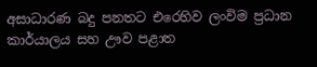අසාධාරණ බදු පනතට එරෙහිව ලංවිම ප්‍රධාන කාර්යාලය සහ ඌව පළාත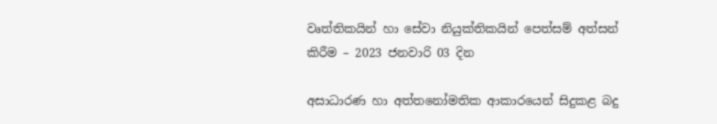වෘත්තිකයින් හා සේවා නියුක්තිකයින් පෙත්සම් අත්සන් කිරීම – 2023 ජනවාරි 03 දින

අසාධාරණ හා අත්තනෝමතික ආකාරයෙන් සිදුකළ බදු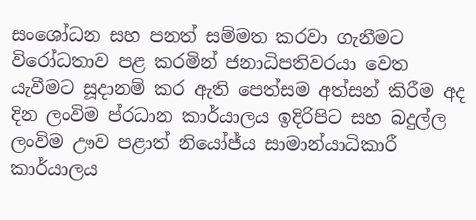සංශෝධන සහ පනත් සම්මත කරවා ගැනීමට විරෝධතාව පළ කරමින් ජනාධිපතිවරයා වෙත යැවීමට සූදානම් කර ඇති පෙත්සම අත්සන් කිරීම අද දින ලංවිම ප්රධාන කාර්යාලය ඉදිරිපිට සහ බදුල්ල ලංවිම ඌව පළාත් නියෝජ්ය සාමාන්යාධිකාරී කාර්යාලය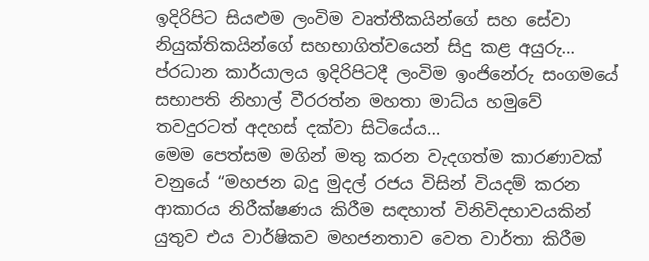ඉදිරිපිට සියළුම ලංවිම වෘත්තීකයින්ගේ සහ සේවා නියුක්තිකයින්ගේ සහභාගිත්වයෙන් සිදු කළ අයුරු…
ප්රධාන කාර්යාලය ඉදිරිපිටදී ලංවිම ඉංජිනේරු සංගමයේ සභාපති නිහාල් වීරරත්න මහතා මාධ්ය හමුවේ තවදුරටත් අදහස් දක්වා සිටියේය…
මෙම පෙත්සම මගින් මතු කරන වැදගත්ම කාරණාවක් වනුයේ “මහජන බදු මුදල් රජය විසින් වියදම් කරන ආකාරය නිරීක්ෂණය කිරීම සඳහාත් විනිවිදභාවයකින් යුතුව එය වාර්ෂිකව මහජනතාව වෙත වාර්තා කිරීම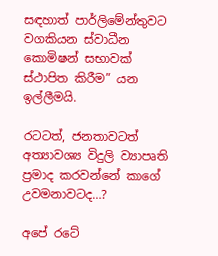සඳහාත් පාර්ලිමේන්තුවට වගකියන ස්වාධීන කොමිෂන් සභාවක් ස්ථාපිත කිරීම” යන ඉල්ලීමයි.

රටටත්, ජනතාවටත් අත්‍යාවශ්‍ය විදුලි ව්‍යාපෘති ප්‍රමාද කරවන්නේ කාගේ උවමනාවටද…?

අපේ රටේ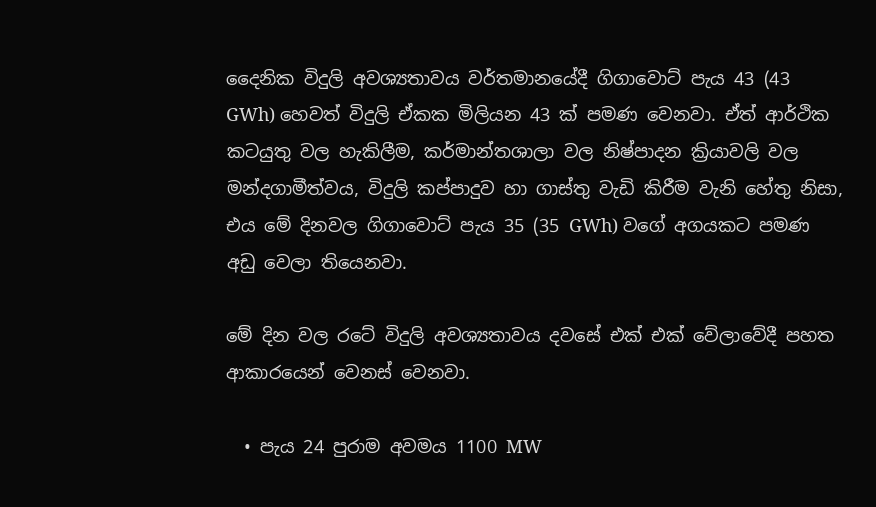දෛනික විදුලි අවශ්‍යතාවය වර්තමානයේදී ගිගාවොට් පැය 43 (43 GWh) හෙවත් විදුලි ඒකක මිලියන 43 ක් පමණ වෙනවා. ඒත් ආර්ථික කටයුතු වල හැකිලීම, කර්මාන්තශාලා වල නිෂ්පාදන ක්‍රියාවලි වල මන්දගාමීත්වය, විදුලි කප්පාදුව හා ගාස්තු වැඩි කිරීම වැනි හේතු නිසා, එය මේ දිනවල ගිගාවොට් පැය 35 (35 GWh) වගේ අගයකට පමණ අඩු වෙලා තියෙනවා.

මේ දින වල රටේ විදුලි අවශ්‍යතාවය දවසේ එක් එක් වේලාවේදී පහත ආකාරයෙන් වෙනස් වෙනවා.

  • පැය 24 පුරාම අවමය 1100 MW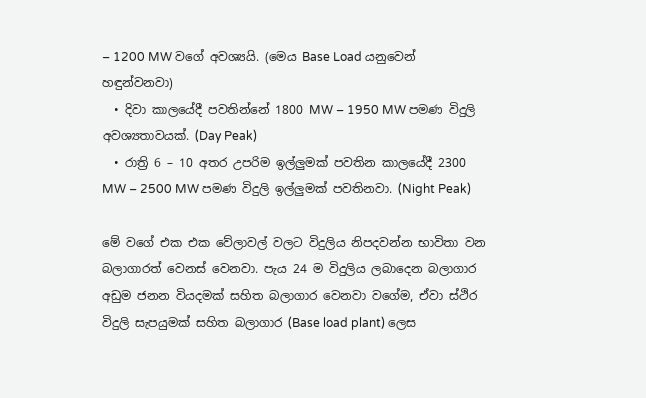– 1200 MW වගේ අවශ්‍යයි. (මෙය Base Load යනුවෙන් හඳුන්වනවා)
  • දිවා කාලයේදී පවතින්නේ 1800 MW – 1950 MW පමණ විදුලි අවශ්‍යතාවයක්. (Day Peak)
  • රාත්‍රි 6 – 10 අතර උපරිම ඉල්ලුමක් පවතින කාලයේදී 2300 MW – 2500 MW පමණ විදුලි ඉල්ලුමක් පවතිනවා. (Night Peak)

මේ වගේ එක එක වේලාවල් වලට විදුලිය නිපදවන්න භාවිතා වන බලාගාරත් වෙනස් වෙනවා. පැය 24 ම විදුලිය ලබාදෙන බලාගාර අඩුම ජනන වියදමක් සහිත බලාගාර වෙනවා වගේම, ඒවා ස්ථිර විදුලි සැපයුමක් සහිත බලාගාර (Base load plant) ලෙස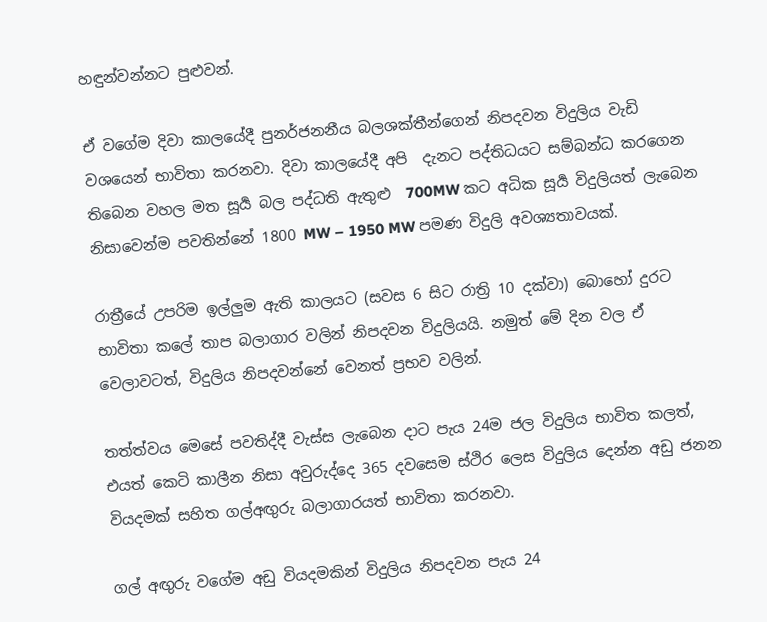හඳුන්වන්නට පුළුවන්.

ඒ වගේම දිවා කාලයේදී පුනර්ජනනීය බලශක්තීන්ගෙන් නිපදවන විදුලිය වැඩි වශයෙන් භාවිතා කරනවා. දිවා කාලයේදී අපි  දැනට පද්තිධයට සම්බන්ධ කරගෙන තිබෙන වහල මත සූර්‍ය බල පද්ධති ඇතුළු  700MW කට අධික සූර්‍ය විදුලියත් ලැබෙන නිසාවෙන්ම පවතින්නේ 1800 MW – 1950 MW පමණ විදුලි අවශ්‍යතාවයක්.

රාත්‍රීයේ උපරිම ඉල්ලුම ඇති කාලයට (සවස 6 සිට රාත්‍රි 10 දක්වා) බොහෝ දුරට භාවිතා කලේ තාප බලාගාර වලින් නිපදවන විදුලියයි. නමුත් මේ දින වල ඒ වෙලාවටත්, විදුලිය නිපදවන්නේ වෙනත් ප්‍රභව වලින්.

තත්ත්වය මෙසේ පවතිද්දී වැස්ස ලැබෙන දාට පැය 24ම ජල විදුලිය භාවිත කලත්, එයත් කෙටි කාලීන නිසා අවුරුද්දෙ 365 දවසෙම ස්ථිර ලෙස විදුලිය දෙන්න අඩු ජනන වියදමක් සහිත ගල්අඟුරු බලාගාරයත් භාවිතා කරනවා.

ගල් අඟුරු වගේම අඩු වියදමකින් විදුලිය නිපදවන පැය 24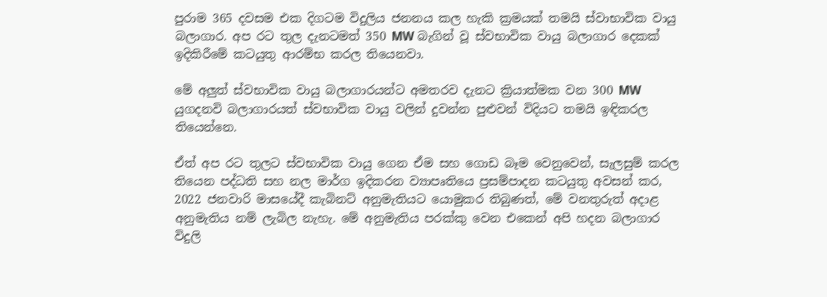පුරාම 365 දවසම එක දිගටම විදුලිය ජනනය කල හැකි ක්‍රමයක් තමයි ස්වාභාවික වායු බලාගාර. අප රට තුල දැනටමත් 350 MW බැගින් වූ ස්වභාවික වායු බලාගාර දෙකක් ඉදිකිරීමේ කටයුතු ආරම්භ කරල තියෙනවා.

මේ අලුත් ස්වභාවික වායු බලාගාරයන්ට අමතරව දැනට ක්‍රියාත්මක වන 300 MW යුගදනවි බලාගාරයත් ස්වභාවික වායු වලින් දුවන්න පුළුවන් විදියට තමයි ඉඳිකරල තියෙන්නෙ.

ඒත් අප රට තුලට ස්වභාවික වායු ගෙන ඒම සහ ගොඩ බෑම වෙනුවෙන්, සැලසුම් කරල තියෙන පද්ධති සහ නල මාර්ග ඉදිකරන ව්‍යාපෘතියෙ ප්‍රසම්පාදන කටයුතු අවසන් කර, 2022 ජනවාරි මාසයේදී කැබිනට් අනුමැතියට යොමුකර තිබුණත්, මේ වනතුරුත් අදාළ අනුමැතිය නම් ලැබිල නැහැ. මේ අනුමැතිය පරක්කු වෙන එකෙන් අපි හදන බලාගාර විදුලි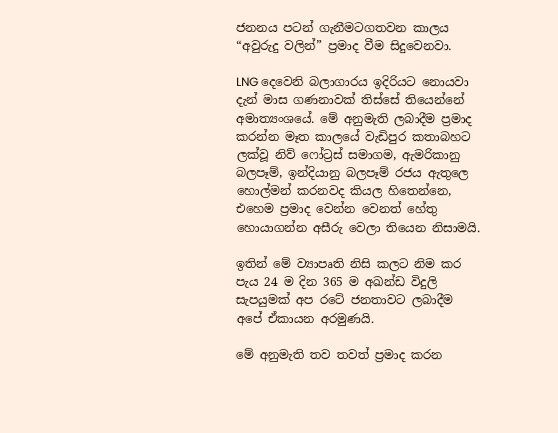ජනනය පටන් ගැනීමටගතවන කාලය “අවුරුදු වලින්” ප්‍රමාද වීම සිදුවෙනවා.

LNG දෙවෙනි බලාගාරය ඉදිරියට නොයවා දැන් මාස ගණනාවක් තිස්සේ තියෙන්නේ අමාත්‍යංශයේ. මේ අනුමැති ලබාදීම ප්‍රමාද කරන්න මෑත කාලයේ වැඩිපුර කතාබහට ලක්වූ නිව් ෆෝට්‍රස් සමාගම, ඇමරිකානු බලපෑම්, ඉන්දියානු බලපෑම් රජය ඇතුලෙ හොල්මන් කරනවද කියල හිතෙන්නෙ, එහෙම ප්‍රමාද වෙන්න වෙනත් හේතු හොයාගන්න අසීරු වෙලා තියෙන නිසාමයි.

ඉතින් මේ ව්‍යාපෘති නිසි කලට නිම කර පැය 24 ම දින 365 ම අඛන්ඩ විදුලි සැපයුමක් අප රටේ ජනතාවට ලබාදීම අපේ ඒකායන අරමුණයි.

මේ අනුමැති තව තවත් ප්‍රමාද කරන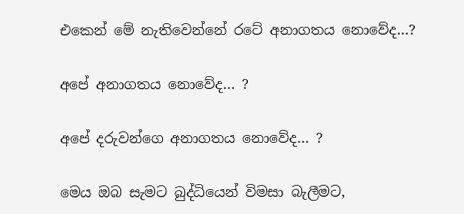එකෙන් මේ නැතිවෙන්නේ රටේ අනාගතය නොවේද…?

අපේ අනාගතය නොවේද… ?

අපේ දරුවන්ගෙ අනාගතය නොවේද… ?

මෙය ඔබ සැමට බුද්ධියෙන් විමසා බැලීමට,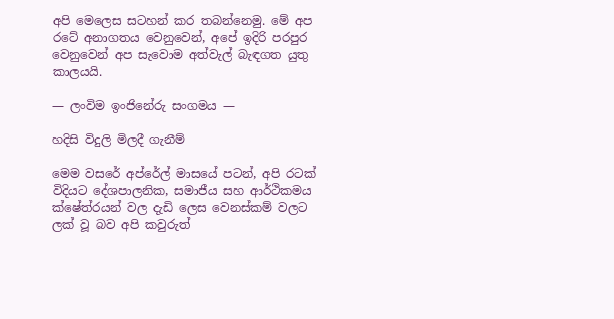අපි මෙලෙස සටහන් කර තබන්නෙමු. මේ අප රටේ අනාගතය වෙනුවෙන්, අපේ ඉදිරි පරපුර වෙනුවෙන් අප සැවොම අත්වැල් බැඳගත යුතු කාලයයි.

— ලංවිම ඉංජිනේරු සංගමය —

හදිසි විදුලි මිලදී ගැනීම්

මෙම වසරේ අප්රේල් මාසයේ පටන්, අපි රටක් විදියට දේශපාලනික, සමාජීය සහ ආර්ථිකමය ක්ෂේත්රයන් වල දැඩි ලෙස වෙනස්කම් වලට ලක් වූ බව අපි කවුරුත්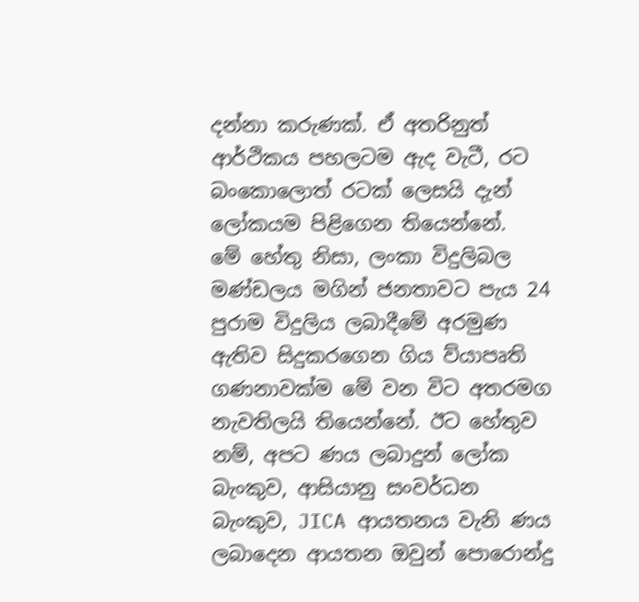දන්නා කරුණක්. ඒ අතරිනුත් ආර්ථිකය පහලටම ඇද වැටී, රට බංකොලොත් රටක් ලෙසයි දැන් ලෝකයම පිළිගෙන තියෙන්නේ.
මේ හේතු නිසා, ලංකා විදුලිබල මණ්ඩලය මගින් ජනතාවට පැය 24 පුරාම විදුලිය ලබාදීමේ අරමුණ ඇතිව සිදුකරගෙන ගිය ව්යාපෘති ගණනාවක්ම මේ වන විට අතරමග නැවතිලයි තියෙන්නේ. ඊට හේතුව නම්, අපට ණය ලබාදුන් ලෝක බැංකුව, ආසියානු සංවර්ධන බැංකුව, JICA ආයතනය වැනි ණය ලබාදෙන ආයතන ඔවුන් පොරොන්දු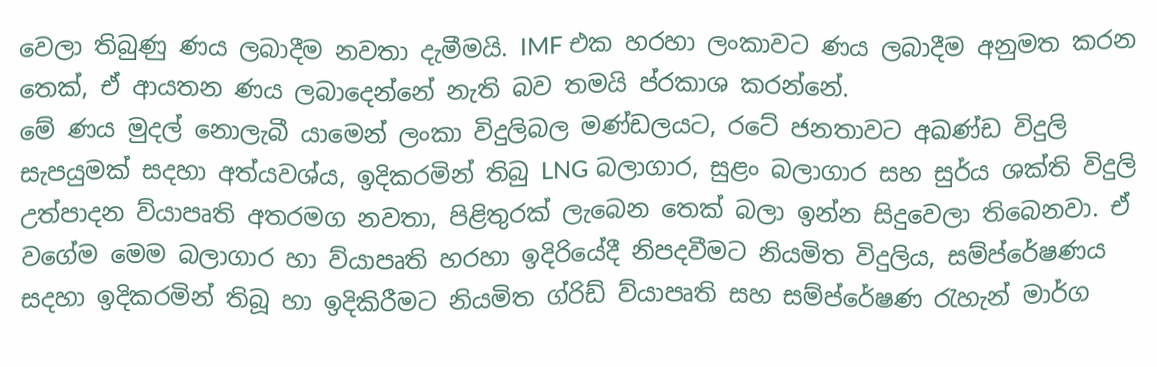වෙලා තිබුණු ණය ලබාදීම නවතා දැමීමයි. IMF එක හරහා ලංකාවට ණය ලබාදීම අනුමත කරන තෙක්, ඒ ආයතන ණය ලබාදෙන්නේ නැති බව තමයි ප්රකාශ කරන්නේ.
මේ ණය මුදල් නොලැබී යාමෙන් ලංකා විදුලිබල මණ්ඩලයට, රටේ ජනතාවට අඛණ්ඩ විදුලි සැපයුමක් සදහා අත්යවශ්ය, ඉදිකරමින් තිබු LNG බලාගාර, සුළං බලාගාර සහ සුර්ය ශක්ති විදුලි උත්පාදන ව්යාපෘති අතරමග නවතා, පිළිතුරක් ලැබෙන තෙක් බලා ඉන්න සිදුවෙලා තිබෙනවා. ඒ වගේම මෙම බලාගාර හා ව්යාපෘති හරහා ඉදිරියේදී නිපදවීමට නියමිත විදුලිය, සම්ප්රේෂණය සදහා ඉදිකරමින් තිබූ හා ඉදිකිරීමට නියමිත ග්රිඩ් ව්යාපෘති සහ සම්ප්රේෂණ රැහැන් මාර්ග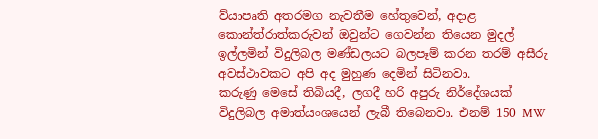ව්යාපෘති අතරමග නැවතීම හේතුවෙන්, අදාළ කොන්ත්රාත්කරුවන් ඔවුන්ට ගෙවන්න තියෙන මුදල් ඉල්ලමින් විදුලිබල මණ්ඩලයට බලපෑම් කරන තරම් අසීරු අවස්ථාවකට අපි අද මුහුණ දෙමින් සිටිනවා.
කරුණු මෙසේ තිබියදී, ලගදී හරි අපුරු නිර්දේශයක් විදුලිබල අමාත්යංශයෙන් ලැබී තිබෙනවා. එනම් 150 MW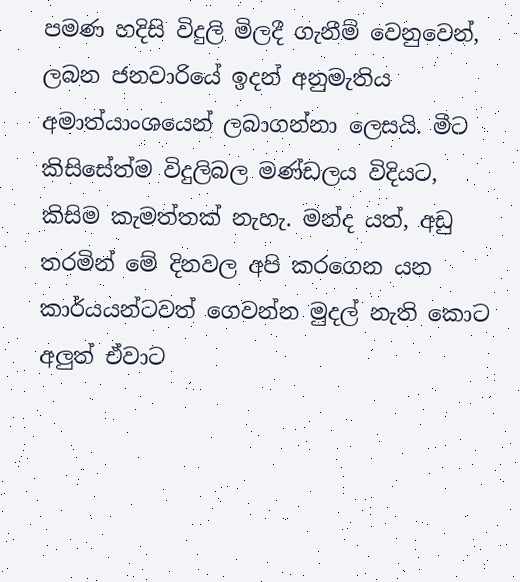පමණ හදිසි විදුලි මිලදී ගැනීම් වෙනුවෙන්, ලබන ජනවාරියේ ඉදන් අනුමැතිය අමාත්යාංශයෙන් ලබාගන්නා ලෙසයි. මීට කිසිසේත්ම විදුලිබල මණ්ඩලය විදියට, කිසිම කැමත්තක් නැහැ. මන්ද යත්, අඩු තරමින් මේ දිනවල අපි කරගෙන යන කාර්යයන්ටවත් ගෙවන්න මුදල් නැති කොට අලුත් ඒවාට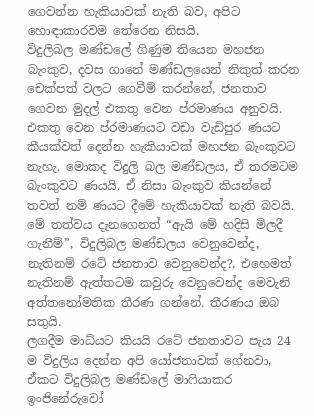ගෙවන්න හැකියාවක් නැති බව, අපිට හොඳාකාරවම තේරෙන නිසයි.
විදුලිබල මණ්ඩලේ ගිණුම තියෙන මහජන බැංකුව, දවස ගානේ මණ්ඩලයෙන් නිකුත් කරන චෙක්පත් වලට ගෙවීම් කරන්නේ, ජනතාව ගෙවන මුදල් එකතු වෙන ප්රමාණය අනුවයි. එකතු වෙන ප්රමාණයට වඩා වැඩිපුර ණයට කීයක්වත් දෙන්න හැකියාවක් මහජන බැංකුවට නැහැ. මොකද විදුලි බල මණ්ඩලය, ඒ තරමටම බැංකුවට ණයයි. ඒ නිසා බැංකුව කියන්නේ තවත් නම් ණයට දීමේ හැකියාවක් නැති බවයි.
මේ තත්වය දැනගෙනත් “ඇයි මේ හදිසි මිලදී ගැනීම්”, විදුලිබල මණ්ඩලය වෙනුවෙන්ද, නැතිනම් රටේ ජනතාව වෙනුවෙන්ද?, එහෙමත් නැතිනම් ඇත්තටම කවුරු වෙනුවෙන්ද මෙවැනි අත්තනෝමතික තීරණ ගන්නේ. තීරණය ඔබ සතුයි.
ලගදීම මාධ්යට කියයි රටේ ජනතාවට පැය 24 ම විදුලිය දෙන්න අපි යෝජනාවක් ගේනවා, ඒකට විදුලිබල මණ්ඩලේ මාෆියාකර ඉංජිනේරුවෝ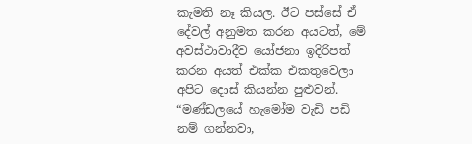කැමති නෑ කියල. ඊට පස්සේ ඒ දේවල් අනුමත කරන අයටත්, මේ අවස්ථාවාදීව යෝජනා ඉදිරිපත් කරන අයත් එක්ක එකතුවෙලා අපිට දොස් කියන්න පුළුවන්. “මණ්ඩලයේ හැමෝම වැඩි පඩි නම් ගන්නවා,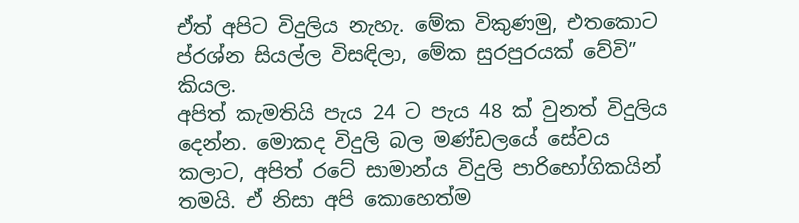ඒත් අපිට විදුලිය නැහැ. මේක විකුණමු, එතකොට ප්රශ්න සියල්ල විසඳිලා, මේක සුරපුරයක් වේවි” කියල.
අපිත් කැමතියි පැය 24 ට පැය 48 ක් වුනත් විදුලිය දෙන්න. මොකද විදුලි බල මණ්ඩලයේ සේවය කලාට, අපිත් රටේ සාමාන්ය විදුලි පාරිභෝගිකයින් තමයි. ඒ නිසා අපි කොහෙත්ම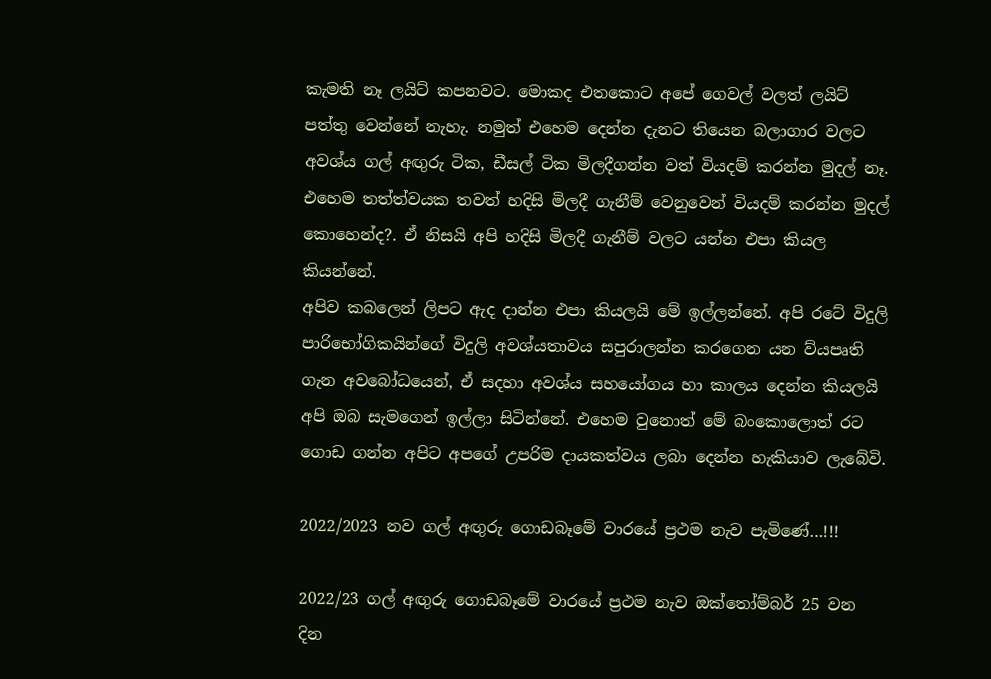කැමති නෑ ලයිට් කපනවට. මොකද එතකොට අපේ ගෙවල් වලත් ලයිට් පත්තු වෙන්නේ නැහැ. නමුත් එහෙම දෙන්න දැනට තියෙන බලාගාර වලට අවශ්ය ගල් අඟුරු ටික, ඩීසල් ටික මිලදීගන්න වත් වියදම් කරන්න මුදල් නෑ. එහෙම තත්ත්වයක තවත් හදිසි මිලදී ගැනීම් වෙනුවෙන් වියදම් කරන්න මුදල් කොහෙන්ද?. ඒ නිසයි අපි හදිසි මිලදී ගැනීම් වලට යන්න එපා කියල කියන්නේ.
අපිව කබලෙන් ලිපට ඇද දාන්න එපා කියලයි මේ ඉල්ලන්නේ. අපි රටේ විදුලි පාරිභෝගිකයින්ගේ විදුලි අවශ්යතාවය සපුරාලන්න කරගෙන යන ව්යපෘති ගැන අවබෝධයෙන්, ඒ සදහා අවශ්ය සහයෝගය හා කාලය දෙන්න කියලයි අපි ඔබ සැමගෙන් ඉල්ලා සිටින්නේ. එහෙම වුනොත් මේ බංකොලොත් රට ගොඩ ගන්න අපිට අපගේ උපරිම දායකත්වය ලබා දෙන්න හැකියාව ලැබේවි.

2022/2023 නව ගල් අඟුරු ගොඩබෑමේ වාරයේ ප්‍රථම නැව පැමිණේ…!!!

2022/23 ගල් අඟුරු ගොඩබෑමේ වාරයේ ප්‍රථම නැව ඔක්තෝම්බර් 25 වන දින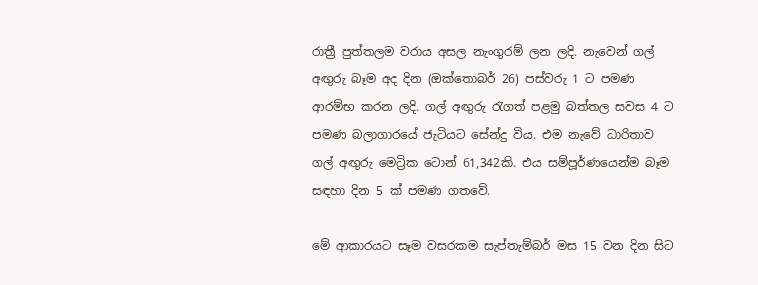රාත්‍රී පුත්තලම වරාය අසල නැංගුරම් ලන ලදි. නැවෙන් ගල් අඟුරු බෑම අද දින (ඔක්තොබර් 26) පස්වරු 1 ට පමණ ආරම්භ කරන ලදි. ගල් අඟුරු රැගත් පළමු බත්තල සවස 4 ට පමණ බලාගාරයේ ජැටියට සේන්දු විය. එම නැවේ ධාරිතාව ගල් අඟුරු මෙට්‍රික ටොන් 61,342කි. එය සම්පූර්ණයෙන්ම බෑම සඳහා දින 5 ක් පමණ ගතවේ.

මේ ආකාරයට සෑම වසරකම සැප්තැම්බර් මස 15 වන දින සිට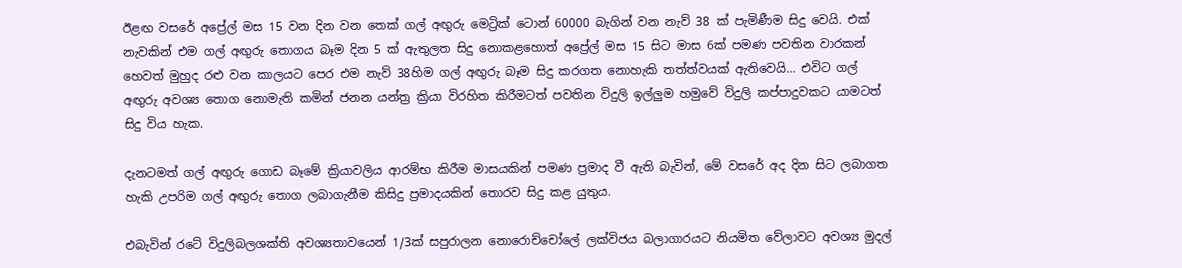ඊළඟ වසරේ අප්‍රේල් මස 15 වන දින වන තෙක් ගල් අඟුරු මෙට්‍රික් ටොන් 60000 බැගින් වන නැව් 38 ක් පැමිණීම සිදු වෙයි. එක් නැවකින් එම ගල් අඟුරු තොගය බෑම දින 5 ක් ඇතුලත සිදු නොකළහොත් අප්‍රේල් මස 15 සිට මාස 6ක් පමණ පවතින වාරකන් හෙවත් මුහුද රළු වන කාලයට පෙර එම නැව් 38හිම ගල් අඟුරු බෑම සිදු කරගත නොහැකි තත්ත්වයක් ඇතිවෙයි… එවිට ගල් අඟුරු අවශ්‍ය තොග නොමැති කමින් ජනන යන්ත්‍ර ක්‍රියා විරහිත කිරීමටත් පවතින විදුලි ඉල්ලුම හමුවේ විදුලි කප්පාදුවකට යාමටත් සිදු විය හැක.

දැනටමත් ගල් අඟුරු ගොඩ බෑමේ ක්‍රියාවලිය ආරම්භ කිරීම මාසයකින් පමණ ප්‍රමාද වී ඇති බැවින්, මේ වසරේ අද දින සිට ලබාගත හැකි උපරිම ගල් අඟුරු තොග ලබාගැනීම කිසිදු ප්‍රමාදයකින් තොරව සිදු කළ යුතුය.

එබැවින් රටේ විදුලිබලශක්ති අවශ්‍යතාවයෙන් 1/3ක් සපුරාලන නොරොච්චෝලේ ලක්විජය බලාගාරයට නියමිත වේලාවට අවශ්‍ය මුදල්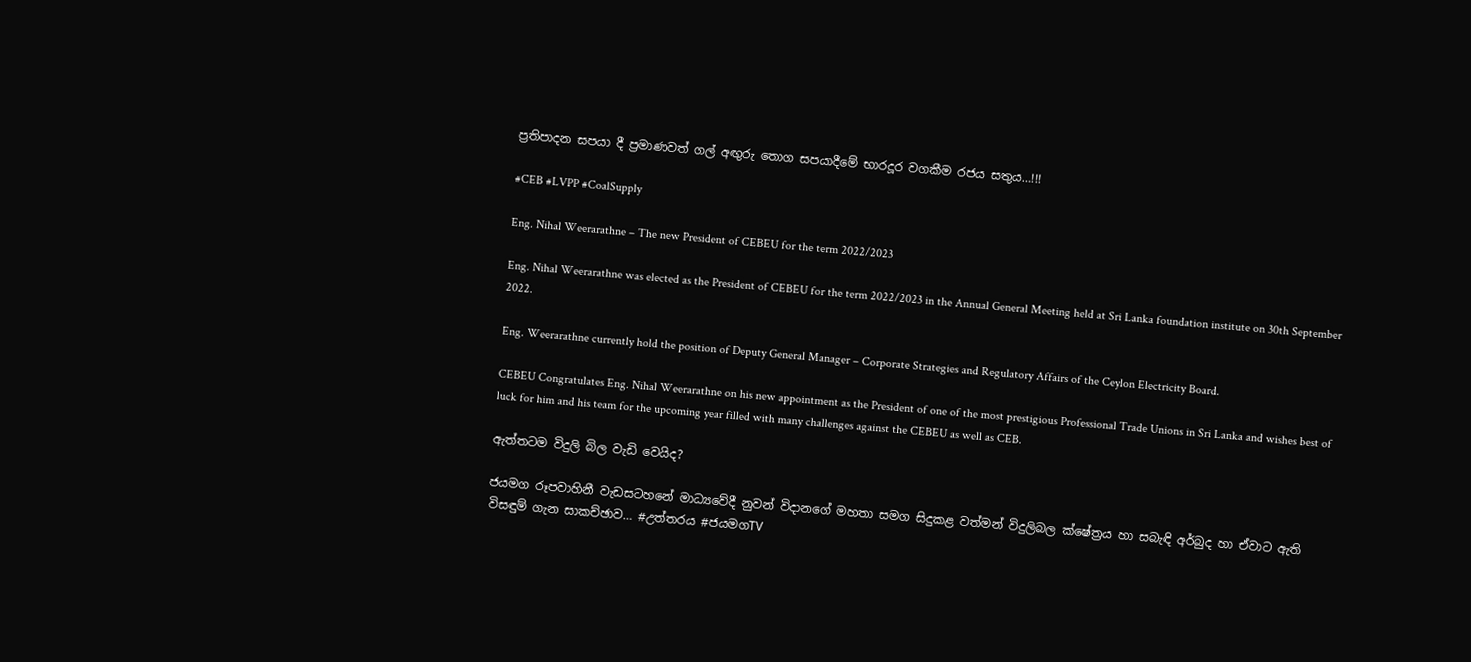ප්‍රතිපාදන සපයා දී ප්‍රමාණවත් ගල් අඟුරු තොග සපයාදීමේ භාරදූර වගකීම රජය සතුය…!!!

#CEB #LVPP #CoalSupply

Eng. Nihal Weerarathne – The new President of CEBEU for the term 2022/2023

Eng. Nihal Weerarathne was elected as the President of CEBEU for the term 2022/2023 in the Annual General Meeting held at Sri Lanka foundation institute on 30th September 2022.

Eng. Weerarathne currently hold the position of Deputy General Manager – Corporate Strategies and Regulatory Affairs of the Ceylon Electricity Board.

CEBEU Congratulates Eng. Nihal Weerarathne on his new appointment as the President of one of the most prestigious Professional Trade Unions in Sri Lanka and wishes best of luck for him and his team for the upcoming year filled with many challenges against the CEBEU as well as CEB.

ඇත්තටම විදුලි බිල වැඩි වෙයිද?

ජයමග රූපවාහිනී වැඩසටහනේ මාධ්‍යවේදී නුවන් විදානගේ මහතා සමග සිදුකළ වත්මන් විදුලිබල ක්ෂේත්‍රය හා සබැඳි අර්බුද හා ඒවාට ඇති විසඳුම් ගැන සාකච්ඡාව… #උත්තරය #ජයමගTV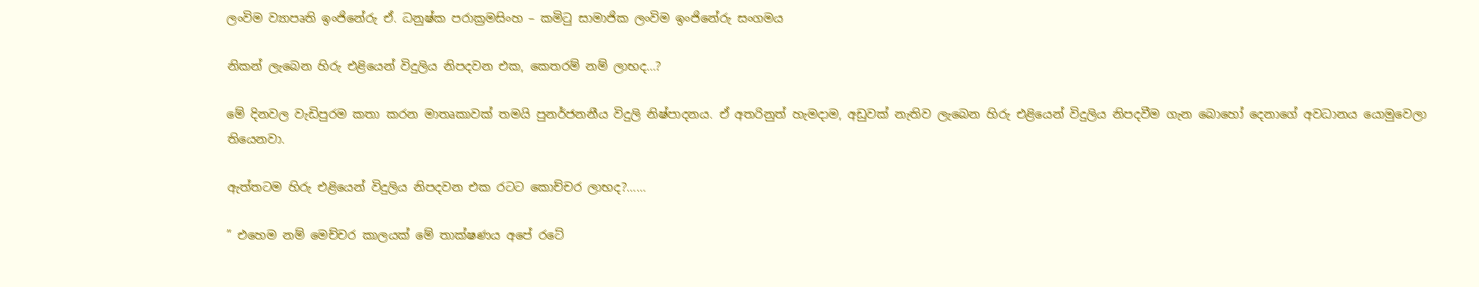ලංවිම ව්‍යාපෘති ඉංජිනේරු ඒ. ධනුෂ්ක පරාක්‍රමසිංහ – කමිටු සාමාජික ලංවිම ඉංජිනේරු සංගමය

නිකන් ලැබෙන හිරු එළියෙන් විදුලිය නිපදවන එක, කෙතරම් නම් ලාභද…?

මේ දිනවල වැඩිපුරම කතා කරන මාතෘකාවක් තමයි පුනර්ජනනීය විදුලි නිෂ්පාදනය. ඒ අතරිනුත් හැමදාම, අඩුවක් නැතිව ලැබෙන හිරු එළියෙන් විදුලිය නිපදවීම ගැන බොහෝ දෙනාගේ අවධානය යොමුවෙලා තියෙනවා.

ඇත්තටම හිරු එළියෙන් විදුලිය නිපදවන එක රටට කොච්චර ලාභද?……

” එහෙම නම් මෙච්චර කාලයක් මේ තාක්ෂණය අපේ රටේ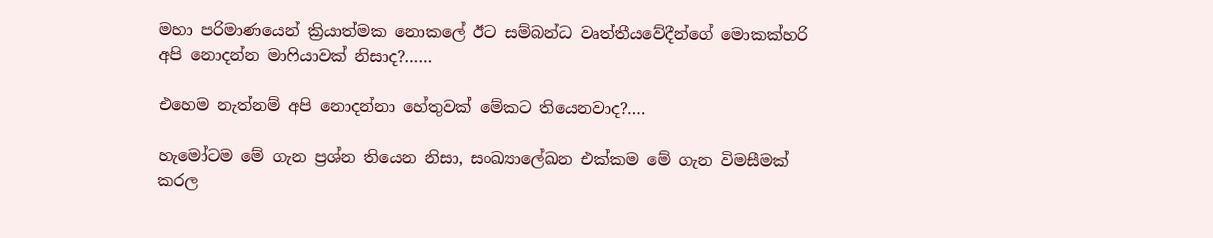මහා පරිමාණයෙන් ක්‍රියාත්මක නොකලේ ඊට සම්බන්ධ වෘත්තීයවේදීන්ගේ මොකක්හරි අපි නොදන්න මාෆියාවක් නිසාද?……

එහෙම නැත්නම් අපි නොදන්නා හේතුවක් මේකට තියෙනවාද?….

හැමෝටම මේ ගැන ප්‍රශ්න තියෙන නිසා, සංඛ්‍යාලේඛන එක්කම මේ ගැන විමසීමක් කරල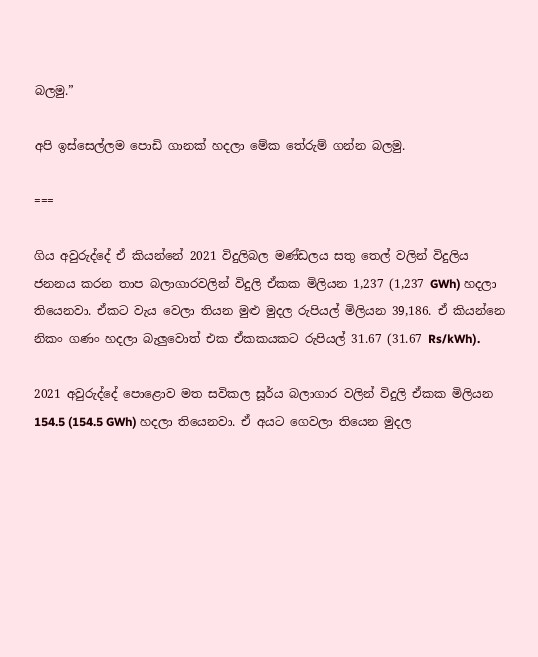බලමු.”

අපි ඉස්සෙල්ලම පොඩි ගානක් හදලා මේක තේරුම් ගන්න බලමු.

===

ගිය අවුරුද්දේ ඒ කියන්නේ 2021 විදුලිබල මණ්ඩලය සතු තෙල් වලින් විදුලිය ජනනය කරන තාප බලාගාරවලින් විදුලි ඒකක මිලියන 1,237 (1,237 GWh) හදලා තියෙනවා. ඒකට වැය වෙලා තියන මුළු මුදල රුපියල් මිලියන 39,186. ඒ කියන්නෙ නිකං ගණං හදලා බැලුවොත් එක ඒකකයකට රුපියල් 31.67 (31.67 Rs/kWh).

2021 අවුරුද්දේ පොළොව මත සවිකල සූර්ය බලාගාර වලින් විදුලි ඒකක මිලියන 154.5 (154.5 GWh) හදලා තියෙනවා. ඒ අයට ගෙවලා තියෙන මුදල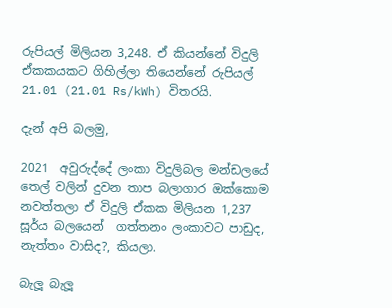රුපියල් මිලියන 3,248. ඒ කියන්නේ විදුලි ඒකකයකට ගිහිල්ලා තියෙන්නේ රුපියල් 21.01 (21.01 Rs/kWh) විතරයි.

දැන් අපි බලමු,

2021  අවුරුද්දේ ලංකා විදුලිබල මන්ඩලයේ තෙල් වලින් දුවන තාප බලාගාර ඔක්කොම නවත්තලා ඒ විදුලි ඒකක මිලියන 1,237  සූර්ය බලයෙන්  ගත්තනං ලංකාවට පාඩුද, නැත්තං වාසිද?, කියලා.

බැලූ බැලූ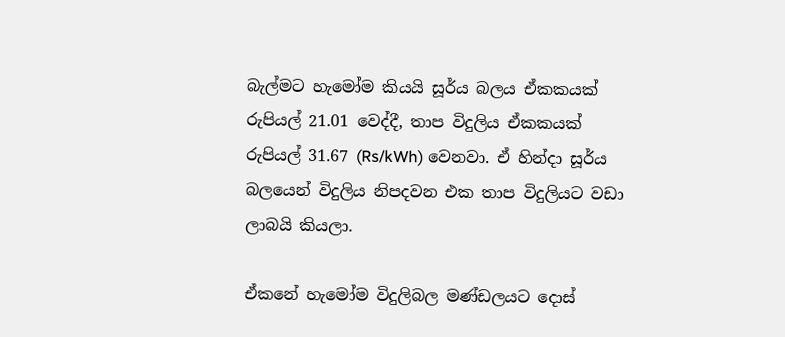බැල්මට හැමෝම කියයි සූර්ය බලය ඒකකයක් රුපියල් 21.01 වෙද්දී, තාප විදුලිය ඒකකයක් රුපියල් 31.67 (Rs/kWh) වෙනවා. ඒ හින්දා සූර්ය බලයෙන් විදුලිය නිපදවන එක තාප විදුලියට වඩා ලාබයි කියලා.

ඒකනේ හැමෝම විදුලිබල මණ්ඩලයට දොස්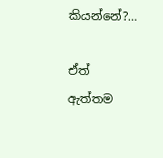කියන්නේ?…

ඒත්  ඇත්තම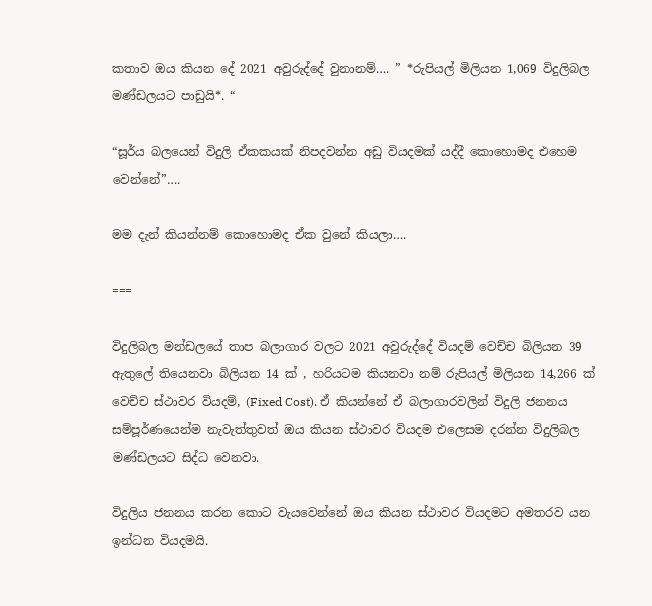කතාව ඔය කියන දේ 2021 අවුරුද්දේ වුනානම්…. ” *රුපියල් මිලියන 1,069 විදුලිබල මණ්ඩලයට පාඩුයි*. “

“සූර්ය බලයෙන් විදුලි ඒකකයක් නිපදවන්න අඩු වියදමක් යද්දී කොහොමද එහෙම වෙන්නේ”….

මම දැන් කියන්නම් කොහොමද ඒක වුනේ කියලා….

===

විදුලිබල මන්ඩලයේ තාප බලාගාර වලට 2021 අවුරුද්දේ වියදම් වෙච්ච බිලියන 39 ඇතුලේ තියෙනවා බිලියන 14 ක් , හරියටම කියනවා නම් රුපියල් මිලියන 14,266 ක් වෙච්ච ස්ථාවර වියදම්, (Fixed Cost). ඒ කියන්නේ ඒ බලාගාරවලින් විදුලි ජනනය සම්පූර්ණයෙන්ම නැවැත්තුවත් ඔය කියන ස්ථාවර වියදම එලෙසම දරන්න විදුලිබල මණ්ඩලයට සිද්ධ වෙනවා.

විදුලිය ජනනය කරන කොට වැයවෙන්නේ ඔය කියන ස්ථාවර වියදමට අමතරව යන ඉන්ධන වියදමයි.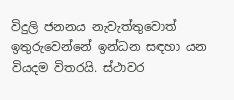විදුලි ජනනය නැවැත්තුවොත් ඉතුරුවෙන්නේ ඉන්ධන සඳහා යන වියදම විතරයි. ස්ථාවර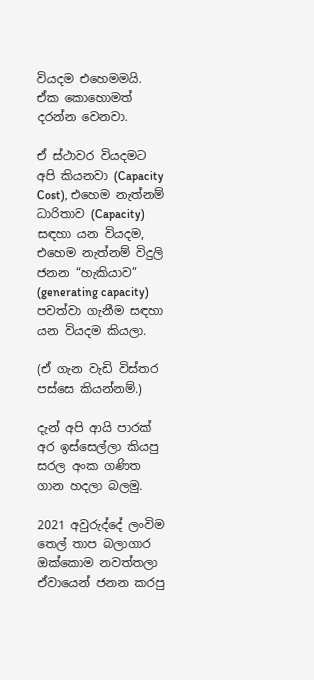වියදම එහෙමමයි. ඒක කොහොමත් දරන්න වෙනවා.

ඒ ස්ථාවර වියදමට අපි කියනවා (Capacity Cost), එහෙම නැත්නම් ධාරිතාව (Capacity) සඳහා යන වියදම, එහෙම නැත්නම් විදුලි ජනන “හැකියාව” (generating capacity) පවත්වා ගැනීම සඳහා යන වියදම කියලා.

(ඒ ගැන වැඩි විස්තර පස්සෙ කියන්නම්.)

දැන් අපි ආයි පාරක් අර ඉස්සෙල්ලා කියපු සරල අංක ගණිත ගාන හදලා බලමු.

2021 අවුරුද්දේ ලංවිම තෙල් තාප බලාගාර ඔක්කොම නවත්තලා  ඒවායෙන් ජනන කරපු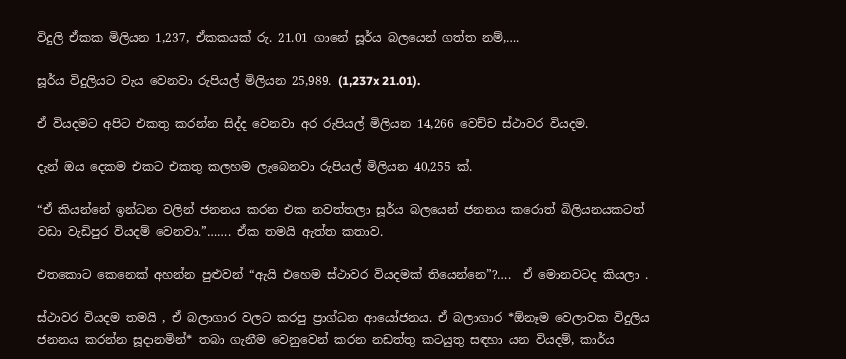විදුලි ඒකක මිලියන 1,237, ඒකකයක් රු. 21.01 ගානේ සූර්ය බලයෙන් ගත්ත නම්,….

සූර්ය විදුලියට වැය වෙනවා රුපියල් මිලියන 25,989. (1,237x 21.01).

ඒ වියදමට අපිට එකතු කරන්න සිද්ද වෙනවා අර රුපියල් මිලියන 14,266 වෙච්ච ස්ථාවර වියදම.

දැන් ඔය දෙකම එකට එකතු කලහම ලැබෙනවා රුපියල් මිලියන 40,255 ක්.

“ඒ කියන්නේ ඉන්ධන වලින් ජනනය කරන එක නවත්තලා සූර්ය බලයෙන් ජනනය කරොත් බිලියනයකටත් වඩා වැඩිපුර වියදම් වෙනවා.”……. ඒක තමයි ඇත්ත කතාව.

එතකොට කෙනෙක් අහන්න පුළුවන් “ඇයි එහෙම ස්ථාවර වියදමක් තියෙන්නෙ”?….  ඒ මොනවටද කියලා .

ස්ථාවර වියදම තමයි , ඒ බලාගාර වලට කරපු ප්‍රාග්ධන ආයෝජනය. ඒ බලාගාර *ඕනෑම වෙලාවක විදුලිය ජනනය කරන්න සූදානමින්* තබා ගැනීම වෙනුවෙන් කරන නඩත්තු කටයුතු සඳහා යන වියදම්, කාර්ය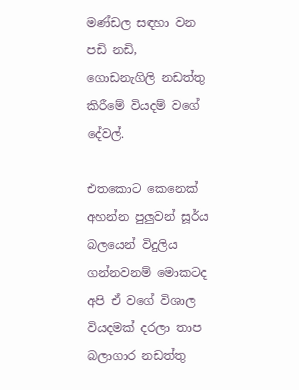මණ්ඩල සඳහා වන පඩි නඩි,  ගොඩනැගිලි නඩත්තු කිරීමේ වියදම් වගේ දේවල්.

එතකොට කෙනෙක් අහන්න පුලුවන් සූර්ය බලයෙන් විදුලිය ගන්නවනම් මොකටද අපි ඒ වගේ විශාල වියදමක් දරලා තාප බලාගාර නඩත්තු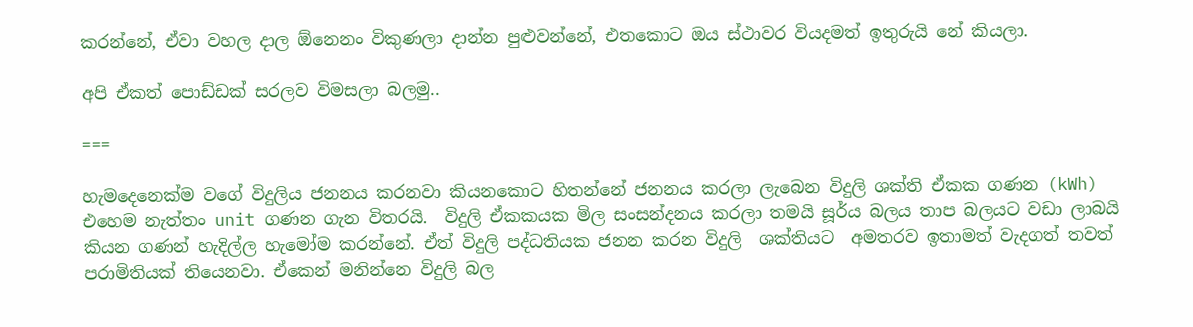කරන්නේ, ඒවා වහල දාල ඕනෙනං විකුණලා දාන්න පුළුවන්නේ, එතකොට ඔය ස්ථාවර වියදමත් ඉතුරුයි නේ කියලා.

අපි ඒකත් පොඩ්ඩක් සරලව විමසලා බලමු..

===

හැමදෙනෙක්ම වගේ විදුලිය ජනනය කරනවා කියනකොට හිතන්නේ ජනනය කරලා ලැබෙන විදුලි ශක්ති ඒකක ගණන (kWh) එහෙම නැත්තං unit ගණන ගැන විතරයි.  විදුලි ඒකකයක මිල සංසන්දනය කරලා තමයි සූර්ය බලය තාප බලයට වඩා ලාබයි කියන ගණන් හැදිල්ල හැමෝම කරන්නේ. ඒත් විදුලි පද්ධතියක ජනන කරන විදුලි  ශක්තියට  අමතරව ඉතාමත් වැදගත් තවත් පරාමිතියක් තියෙනවා. ඒකෙන් මනින්නෙ විදුලි බල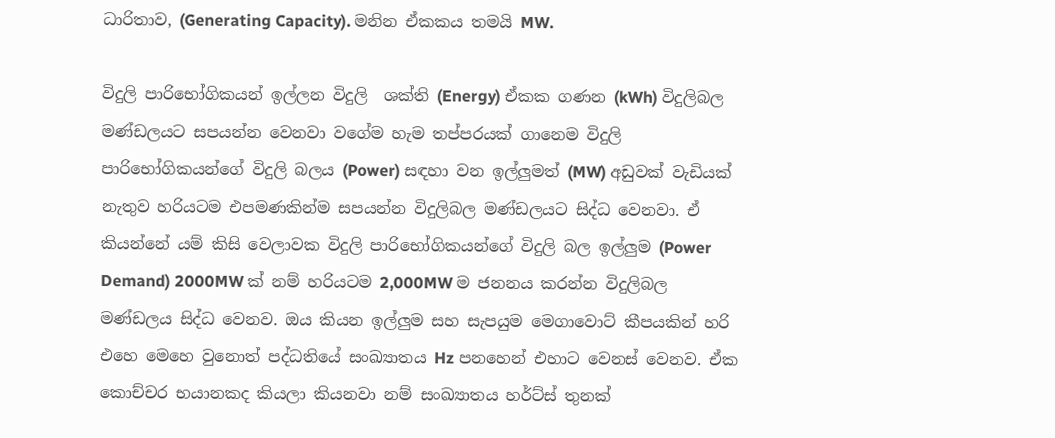ධාරිතාව, (Generating Capacity). මනින ඒකකය තමයි MW.

විදුලි පාරිභෝගිකයන් ඉල්ලන විදුලි  ශක්ති (Energy) ඒකක ගණන (kWh) විදුලිබල මණ්ඩලයට සපයන්න වෙනවා වගේම හැම තප්පරයක් ගානෙම විදුලි පාරිභෝගිකයන්ගේ විදුලි බලය (Power) සඳහා වන ඉල්ලුමත් (MW) අඩුවක් වැඩියක් නැතුව හරියටම එපමණකින්ම සපයන්න විදුලිබල මණ්ඩලයට සිද්ධ වෙනවා. ඒ කියන්නේ යම් කිසි වෙලාවක විදුලි පාරිභෝගිකයන්ගේ විදුලි බල ඉල්ලුම (Power Demand) 2000MW ක් නම් හරියටම 2,000MW ම ජනනය කරන්න විදුලිබල මණ්ඩලය සිද්ධ වෙනව. ඔය කියන ඉල්ලුම සහ සැපයුම මෙගාවොට් කීපයකින් හරි එහෙ මෙහෙ වුනොත් පද්ධතියේ සංඛ්‍යාතය Hz පනහෙන් එහාට වෙනස් වෙනව. ඒක කොච්චර භයානකද කියලා කියනවා නම් සංඛ්‍යාතය හර්ට්ස් තුනක්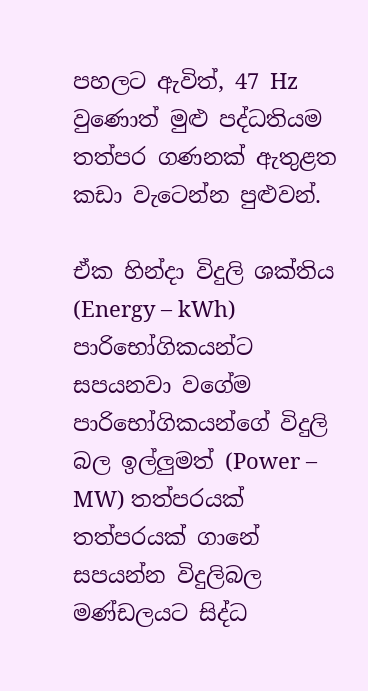පහලට ඇවිත්, 47 Hz  වුණොත් මුළු පද්ධතියම තත්පර ගණනක් ඇතුළත කඩා වැටෙන්න පුළුවන්.

ඒක හින්දා විදුලි ශක්තිය (Energy – kWh) පාරිභෝගිකයන්ට සපයනවා වගේම පාරිභෝගිකයන්ගේ විදුලි බල ඉල්ලුමත් (Power – MW) තත්පරයක් තත්පරයක් ගානේ සපයන්න විදුලිබල මණ්ඩලයට සිද්ධ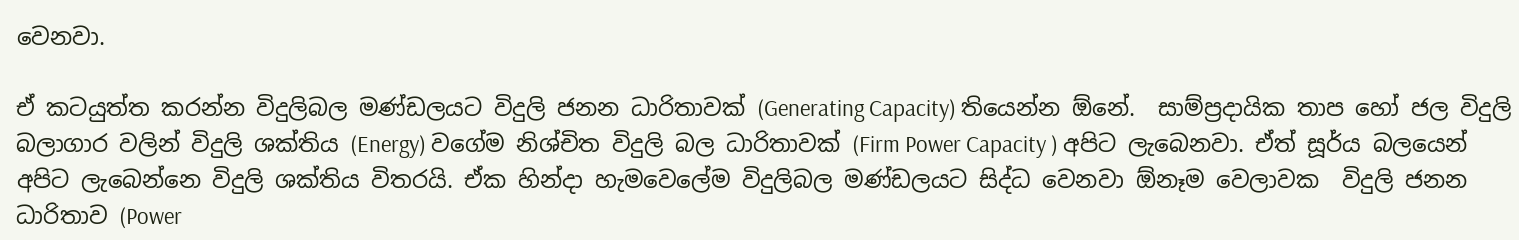වෙනවා.

ඒ කටයුත්ත කරන්න විදුලිබල මණ්ඩලයට විදුලි ජනන ධාරිතාවක් (Generating Capacity) තියෙන්න ඕනේ.  සාම්ප්‍රදායික තාප හෝ ජල විදුලි බලාගාර වලින් විදුලි ශක්තිය (Energy) වගේම නිශ්චිත විදුලි බල ධාරිතාවක් (Firm Power Capacity ) අපිට ලැබෙනවා. ඒත් සූර්ය බලයෙන් අපිට ලැබෙන්නෙ විදුලි ශක්තිය විතරයි. ඒක හින්දා හැමවෙලේම විදුලිබල මණ්ඩලයට සිද්ධ වෙනවා ඕනෑම වෙලාවක  විදුලි ජනන ධාරිතාව (Power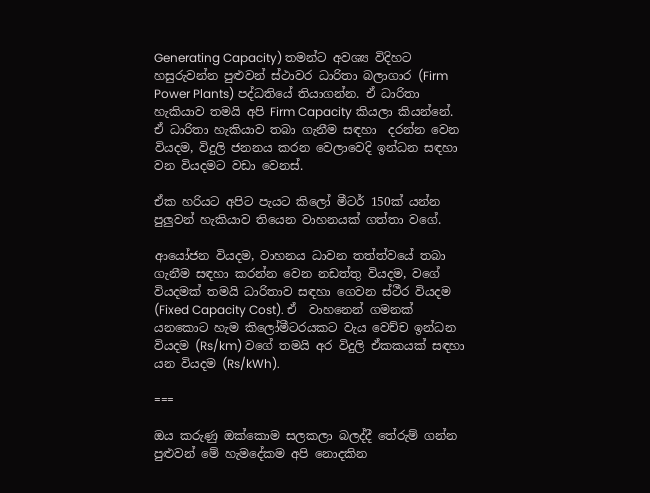Generating Capacity) තමන්ට අවශ්‍ය විදිහට හසුරුවන්න පුළුවන් ස්ථාවර ධාරිතා බලාගාර (Firm Power Plants) පද්ධතියේ තියාගන්න. ඒ ධාරිතා හැකියාව තමයි අපි Firm Capacity කියලා කියන්නේ. ඒ ධාරිතා හැකියාව තබා ගැනීම සඳහා  දරන්න වෙන වියදම, විදුලි ජනනය කරන වෙලාවෙදි ඉන්ධන සඳහා වන වියදමට වඩා වෙනස්.

ඒක හරියට අපිට පැයට කිලෝ මීටර් 150ක් යන්න පුලුවන් හැකියාව තියෙන වාහනයක් ගත්තා වගේ.

ආයෝජන වියදම, වාහනය ධාවන තත්ත්වයේ තබා ගැනීම සඳහා කරන්න වෙන නඩත්තු වියදම, වගේ වියදමක් තමයි ධාරිතාව සඳහා ගෙවන ස්ථීර වියදම (Fixed Capacity Cost). ඒ  වාහනෙන් ගමනක් යනකොට හැම කිලෝමීටරයකට වැය වෙච්ච ඉන්ධන වියදම (Rs/km) වගේ තමයි අර විදුලි ඒකකයක් සඳහා යන වියදම (Rs/kWh).

===

ඔය කරුණු ඔක්කොම සලකලා බලද්දී තේරුම් ගන්න පුළුවන් මේ හැමදේකම අපි නොදකින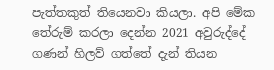පැත්තකුත් තියෙනවා කියලා. අපි මේක තේරුම් කරලා දෙන්න 2021 අවුරුද්දේ ගණන් හිලව් ගත්තේ දැන් තියන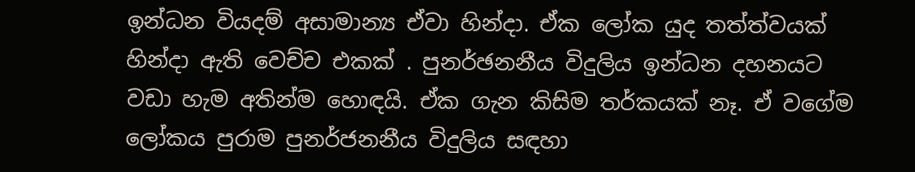ඉන්ධන වියදම් අසාමාන්‍ය ඒවා හින්දා. ඒක ලෝක යුද තත්ත්වයක් හින්දා ඇති වෙච්ච එකක් . පුනර්ඡනනීය විදුලිය ඉන්ධන දහනයට වඩා හැම අතින්ම හොඳයි. ඒක ගැන කිසිම තර්කයක් නෑ. ඒ වගේම ලෝකය පුරාම පුනර්ජනනීය විදුලිය සඳහා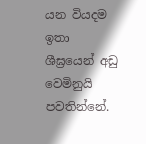යන වියදම  ඉතා ශීඝ්‍රයෙන් අඩු වෙමිනුයි පවතින්නේ.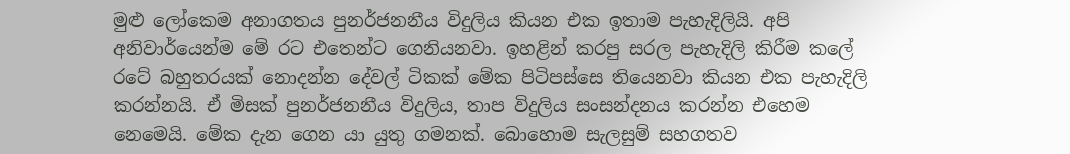මුළු ලෝකෙම අනාගතය පුනර්ජනනීය විදුලිය කියන එක ඉතාම පැහැදිලියි. අපි අනිවාර්යෙන්ම මේ රට එතෙන්ට ගෙනියනවා. ඉහළින් කරපු සරල පැහැදිලි කිරීම කලේ රටේ බහුතරයක් නොදන්න දේවල් ටිකක් මේක පිටිපස්සෙ තියෙනවා කියන එක පැහැදිලි කරන්නයි. ඒ මිසක් පුනර්ජනනීය විදුලිය, තාප විදුලිය සංසන්දනය කරන්න එහෙම නෙමෙයි. මේක දැන ගෙන යා යුතු ගමනක්. බොහොම සැලසුම් සහගතව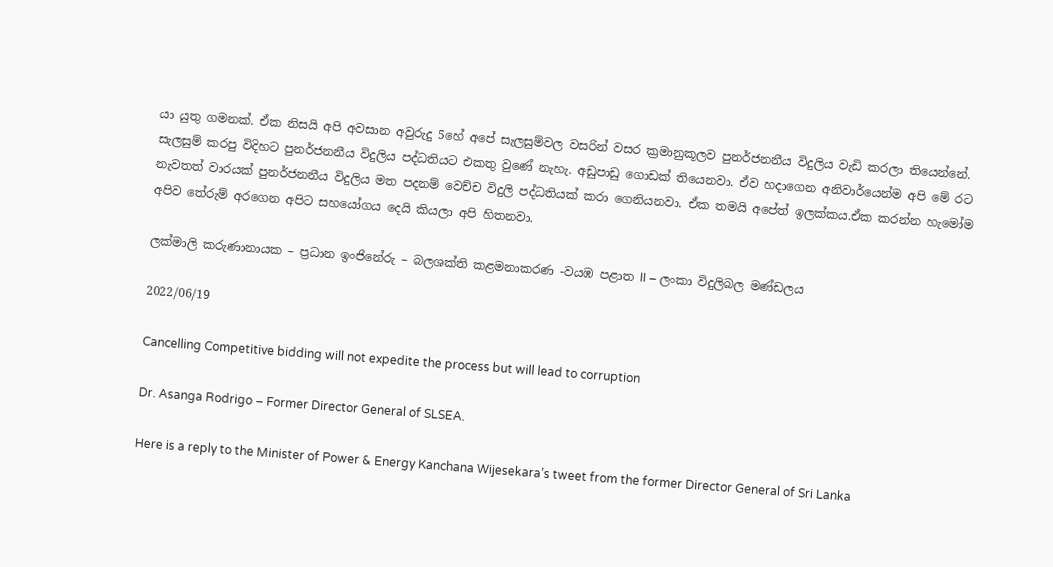යා යුතු ගමනක්. ඒක නිසයි අපි අවසාන අවුරුදු 5හේ අපේ සැලසුම්වල වසරින් වසර ක්‍රමානුකූලව පුනර්ජනනීය විදුලිය වැඩි කරලා තියෙන්නේ. සැලසුම් කරපු විදිහට පුනර්ජනනීය විදුලිය පද්ධතියට එකතු වුණේ නැහැ. අඩුපාඩු ගොඩක් තියෙනවා. ඒව හදාගෙන අනිවාර්යෙන්ම අපි මේ රට නැවතත් වාරයක් පුනර්ජනනීය විදුලිය මත පදනම් වෙච්ච විදුලි පද්ධතියක් කරා ගෙනියනවා. ඒක තමයි අපේත් ඉලක්කය.ඒක කරන්න හැමෝම අපිව තේරුම් අරගෙන අපිට සහයෝගය දෙයි කියලා අපි හිතනවා.

ලක්මාලි කරුණානායක – ප්‍රධාන ඉංජිනේරු – බලශක්ති කළමනාකරණ -වයඹ පළාත II – ලංකා විදුලිබල මණ්ඩලය

2022/06/19

Cancelling Competitive bidding will not expedite the process but will lead to corruption

Dr. Asanga Rodrigo – Former Director General of SLSEA.

Here is a reply to the Minister of Power & Energy Kanchana Wijesekara’s tweet from the former Director General of Sri Lanka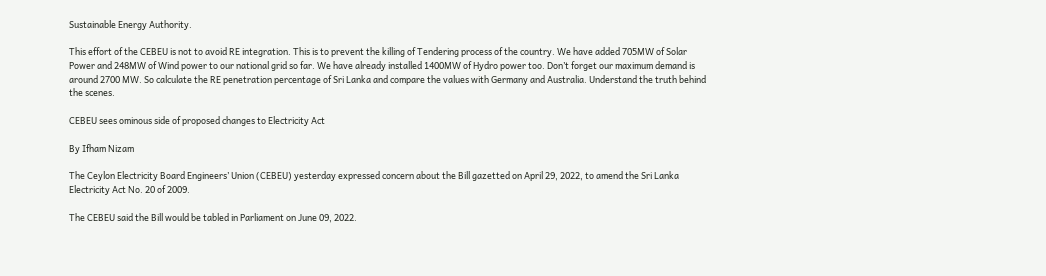Sustainable Energy Authority.

This effort of the CEBEU is not to avoid RE integration. This is to prevent the killing of Tendering process of the country. We have added 705MW of Solar Power and 248MW of Wind power to our national grid so far. We have already installed 1400MW of Hydro power too. Don’t forget our maximum demand is around 2700 MW. So calculate the RE penetration percentage of Sri Lanka and compare the values with Germany and Australia. Understand the truth behind the scenes.

CEBEU sees ominous side of proposed changes to Electricity Act

By Ifham Nizam

The Ceylon Electricity Board Engineers’ Union (CEBEU) yesterday expressed concern about the Bill gazetted on April 29, 2022, to amend the Sri Lanka Electricity Act No. 20 of 2009.

The CEBEU said the Bill would be tabled in Parliament on June 09, 2022.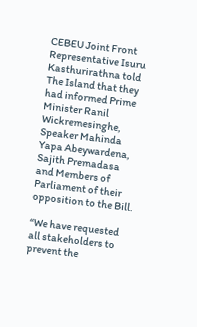CEBEU Joint Front Representative Isuru Kasthurirathna told The Island that they had informed Prime Minister Ranil Wickremesinghe, Speaker Mahinda Yapa Abeywardena, Sajith Premadasa and Members of Parliament of their opposition to the Bill.

“We have requested all stakeholders to prevent the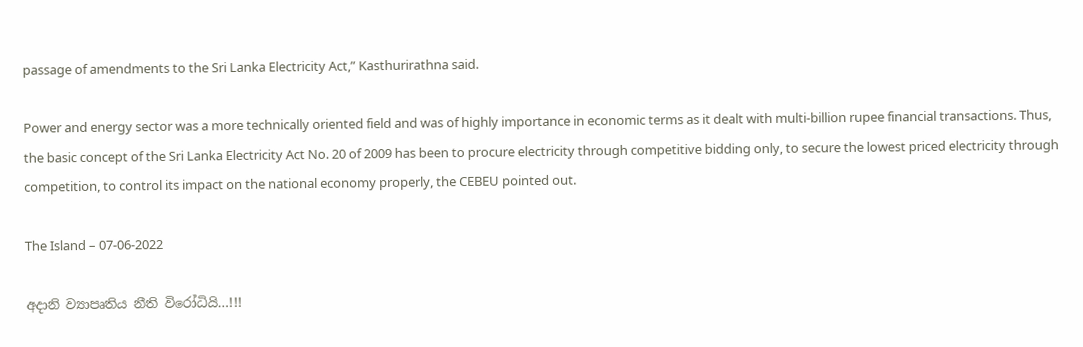passage of amendments to the Sri Lanka Electricity Act,” Kasthurirathna said.

Power and energy sector was a more technically oriented field and was of highly importance in economic terms as it dealt with multi-billion rupee financial transactions. Thus, the basic concept of the Sri Lanka Electricity Act No. 20 of 2009 has been to procure electricity through competitive bidding only, to secure the lowest priced electricity through competition, to control its impact on the national economy properly, the CEBEU pointed out.

The Island – 07-06-2022

අදානි ව්‍යාපෘතිය නීති විරෝධියි…!!!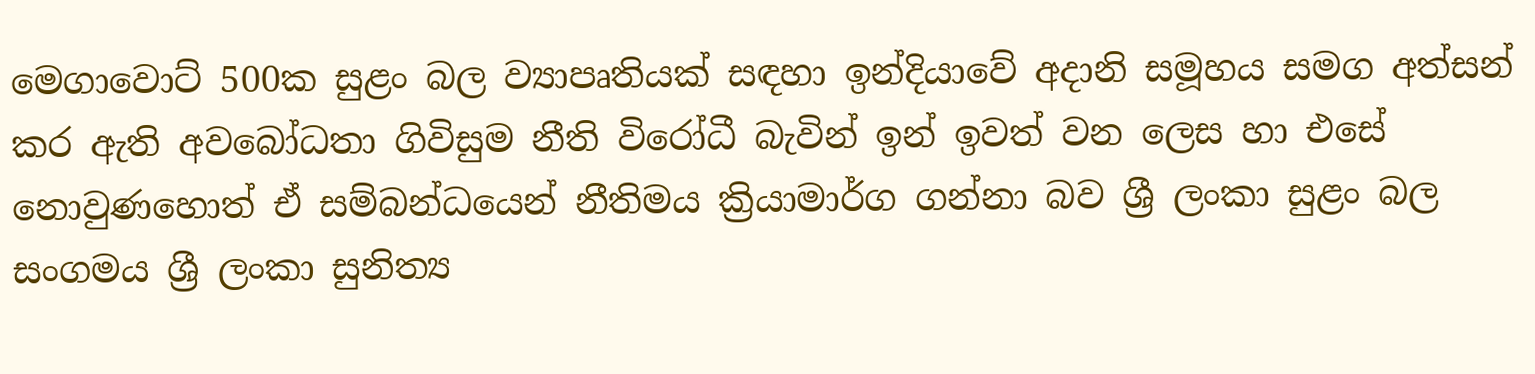මෙගාවොට් 500ක සුළං බල ව්‍යාපෘතියක් සඳහා ඉන්දියාවේ අදානි සමූහය සමග අත්සන් කර ඇති අවබෝධතා ගිවිසුම නීති විරෝධී බැවින් ඉන් ඉවත් වන ලෙස හා එසේ නොවුණහොත් ඒ සම්බන්ධයෙන් නීතිමය ක්‍රියාමාර්ග ගන්නා බව ශ්‍රී ලංකා සුළං බල සංගමය ශ්‍රී ලංකා සුනිත්‍ය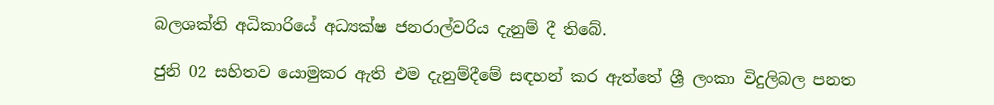බලශක්ති අධිකාරියේ අධ්‍යක්ෂ ජනරාල්වරිය දැනුම් දී තිබේ.

ජුනි 02 සහිතව යොමුකර ඇති එම දැනුම්දීමේ සඳහන් කර ඇත්තේ ශ්‍රී ලංකා විදුලිබල පනත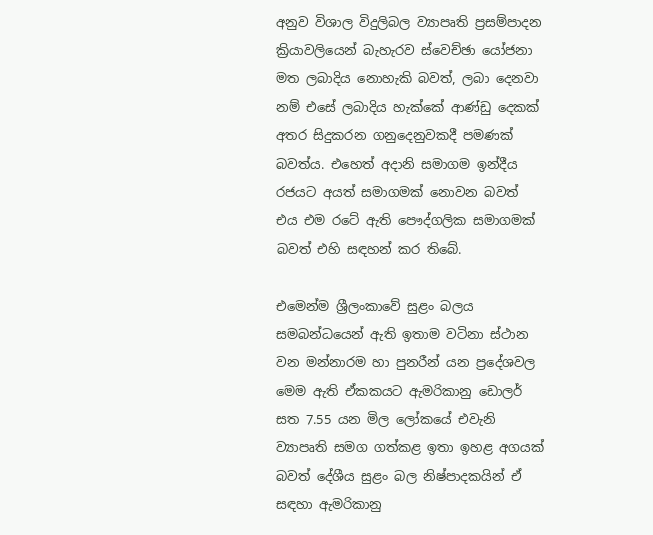අනුව විශාල විදුලිබල ව්‍යාපෘති ප්‍රසම්පාදන ක්‍රියාවලියෙන් බැහැරව ස්වෙච්ඡා යෝජනා මත ලබාදිය නොහැකි බවත්, ලබා දෙනවා නම් එසේ ලබාදිය හැක්කේ ආණ්ඩු දෙකක් අතර සිදුකරන ගනුදෙනුවකදී පමණක් බවත්ය. එහෙත් අදානි සමාගම ඉන්දීය රජයට අයත් සමාගමක් නොවන බවත් එය එම රටේ ඇති පෞද්ගලික සමාගමක් බවත් එහි සඳහන් කර තිබේ.

එමෙන්ම ශ්‍රීලංකාවේ සුළං බලය සමබන්ධයෙන් ඇති ඉතාම වටිනා ස්ථාන වන මන්නාරම හා පුනරීන් යන ප්‍රදේශවල මෙම ඇති ඒකකයට ඇමරිකානු ඩොලර් සත 7.55 යන මිල ලෝකයේ එවැනි ව්‍යාපෘති සමග ගත්කළ ඉතා ඉහළ අගයක් බවත් දේශීය සුළං බල නිෂ්පාදකයින් ඒ සඳහා ඇමරිකානු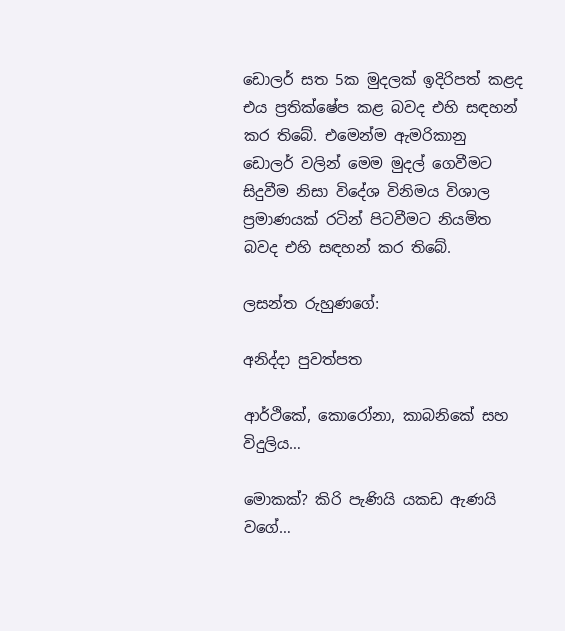ඩොලර් සත 5ක මුදලක් ඉදිරිපත් කළද එය ප්‍රතික්ෂේප කළ බවද එහි සඳහන් කර තිබේ. එමෙන්ම ඇමරිකානු ඩොලර් වලින් මෙම මුදල් ගෙවීමට සිදුවීම නිසා විදේශ විනිමය විශාල ප්‍රමාණයක් රටින් පිටවීමට නියමිත බවද එහි සඳහන් කර තිබේ.

ලසන්ත රුහුණගේ:

අනිද්දා පුවත්පත

ආර්ථිකේ, කොරෝනා, කාබනිකේ සහ විදුලිය…

මොකක්? කිරි පැණියි යකඩ ඇණයි වගේ…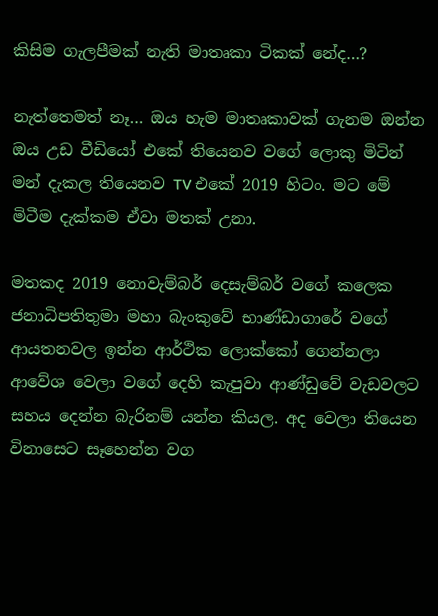කිසිම ගැලපීමක් නැති මාතෘකා ටිකක් නේද…?

නැත්තෙමත් නෑ… ඔය හැම මාතෘකාවක් ගැනම ඔන්න ඔය උඩ වීඩියෝ එකේ තියෙනව වගේ ලොකු මිටින් මන් දැකල තියෙනව TV එකේ 2019 හිටං. මට මේ මිටීම දැක්කම ඒවා මතක් උනා.

මතකද 2019 නොවැම්බර් දෙසැම්බර් වගේ කලෙක ජනාධිපතිතුමා මහා බැංකුවේ භාණ්ඩාගාරේ වගේ ආයතනවල ඉන්න ආර්ථික ලොක්කෝ ගෙන්නලා ආවේශ වෙලා වගේ දෙහි කැපුවා ආණ්ඩුවේ වැඩවලට සහය දෙන්න බැරිනම් යන්න කියල. අද වෙලා තියෙන විනාසෙට සෑහෙන්න වග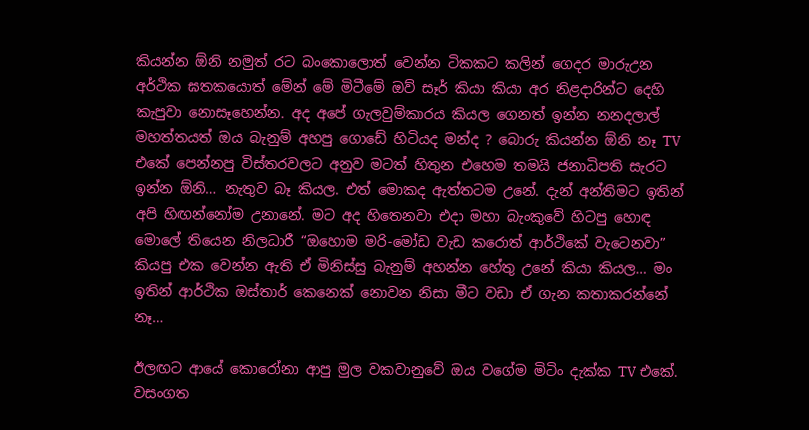කියන්න ඕනි නමුත් රට බංකොලොත් වෙන්න ටිකකට කලින් ගෙදර මාරුඋන අර්ථික ඝතකයොත් මේන් මේ මිටීමේ ඔව් සෑර් කියා කියා අර නිළදාරින්ට දෙහි කැපුවා නොසෑහෙන්න. අද අපේ ගැලවුම්කාරය කියල ගෙනත් ඉන්න නනදලාල් මහත්තයත් ඔය බැනුම් අහපු ගොඩේ හිටියද මන්ද ? බොරු කියන්න ඕනි නෑ TV එකේ පෙන්නපු විස්තරවලට අනුව මටත් හිතුන එහෙම තමයි ජනාධිපති සැරට ඉන්න ඕනි… නැතුව බෑ කියල. එත් මොකද ඇත්තටම උනේ. දැන් අන්තිමට ඉතින් අපි හිඟන්නෝම උනානේ. මට අද හිතෙනවා එදා මහා බැංකුවේ හිටපු හොඳ මොලේ තියෙන නිලධාරී “ඔහොම මරි-මෝඩ වැඩ කරොත් ආර්ථිකේ වැටෙනවා” කියපු එක වෙන්න ඇති ඒ මිනිස්සු බැනුම් අහන්න හේතු උනේ කියා කියල… මං ඉතින් ආර්ථික ඔස්තාර් කෙනෙක් නොවන නිසා මීට වඩා ඒ ගැන කතාකරන්නේ නෑ…

ඊලඟට ආයේ කොරෝනා ආපු මුල වකවානුවේ ඔය වගේම මිටිං දැක්ක TV එකේ. වසංගත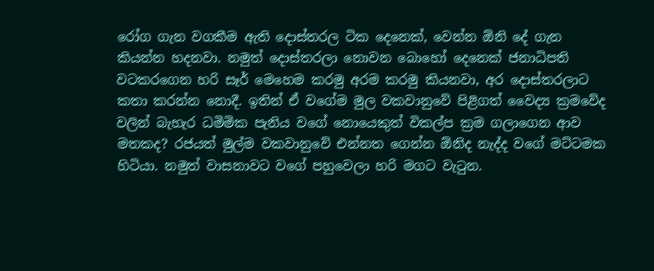රෝග ගැන වගකීම ඇති දොස්තරල ටික දෙනෙක්, වෙන්න ඕනි දේ ගැන කියන්න හදනවා. නමුත් දොස්තරලා නොවන බොහෝ දෙනෙක් ජනාධිපති වටකරගෙන හරි සෑර් මෙහෙම කරමු අරම කරමු කියනවා, අර දොස්තරලාට කතා කරන්න නොදී. ඉතින් ඒ වගේම මුල වකවානුවේ පිළිගත් වෛද්‍ය ක්‍රමවේද වලින් බැහැර ධමිමික පැනිය වගේ නොයෙකුත් විකල්ප ක්‍රම ගලාගෙන ආව මතකද? රජයත් මුල්ම වකවානුවේ එන්නත ගෙන්න ඕනිද නැද්ද වගේ මට්ටමක හිටියා. නමුත් වාසනාවට වගේ පහුවෙලා හරි මගට වැටුන.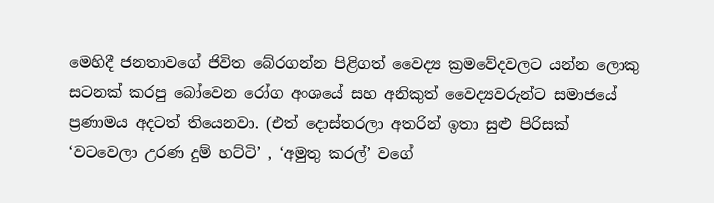මෙහිදී ජනතාවගේ ජිවිත බේරගන්න පිළිගත් වෛද්‍ය ක්‍රමවේදවලට යන්න ලොකු සටනක් කරපු බෝවෙන රෝග අංශයේ සහ අනිකුත් වෛද්‍යවරුන්ට සමාජයේ ප්‍රණාමය අදටත් තියෙනවා. (එත් දොස්තරලා අතරින් ඉතා සුළු පිරිසක් ‘වටවෙලා උරණ දුම් හට්ටි’ , ‘අමුතු කරල්’ වගේ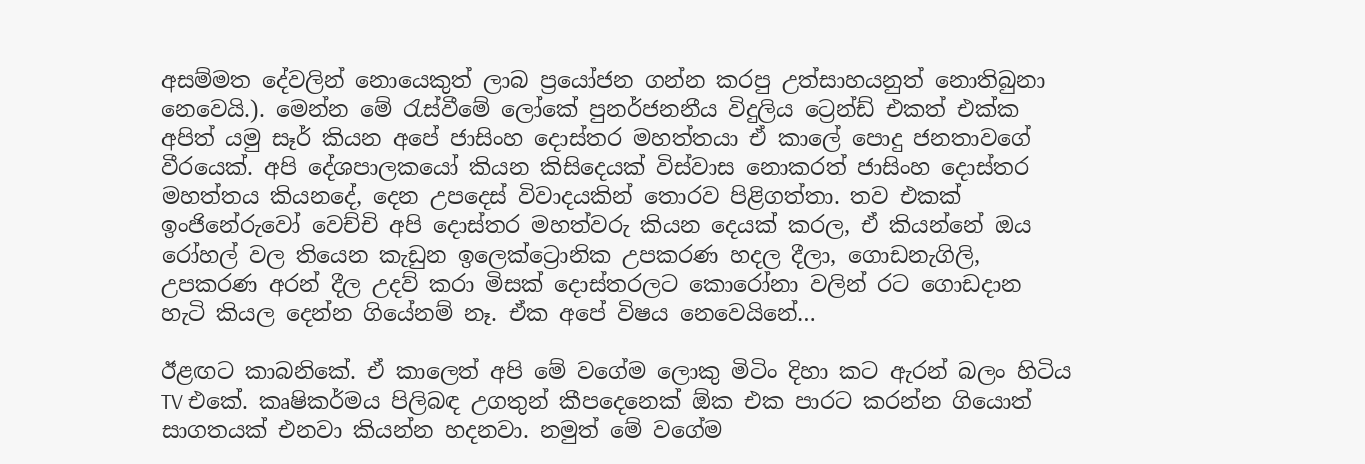අසම්මත දේවලින් නොයෙකුත් ලාබ ප්‍රයෝජන ගන්න කරපු උත්සාහයනුත් නොතිබුනා නෙවෙයි.). මෙන්න මේ රැස්වීමේ ලෝකේ පුනර්ජනනීය විදුලිය ට්‍රෙන්ඩ් එකත් එක්ක අපිත් යමු සෑර් කියන අපේ ජාසිංහ දොස්තර මහත්තයා ඒ කාලේ පොදු ජනතාවගේ වීරයෙක්. අපි දේශපාලකයෝ කියන කිසිදෙයක් විස්වාස නොකරත් ජාසිංහ දොස්තර මහත්තය කියනදේ, දෙන උපදෙස් විවාදයකින් තොරව පිළිගත්තා. තව එකක් ඉංජිනේරුවෝ වෙච්චි අපි දොස්තර මහත්වරු කියන දෙයක් කරල, ඒ කියන්නේ ඔය රෝහල් වල තියෙන කැඩුන ඉලෙක්ට්‍රොනික උපකරණ හදල දීලා, ගොඩනැගිලි, උපකරණ අරන් දීල උදව් කරා මිසක් දොස්තරලට කොරෝනා වලින් රට ගොඩදාන හැටි කියල දෙන්න ගියේනම් නෑ. ඒක අපේ විෂය නෙවෙයිනේ…

ඊළඟට කාබනිකේ. ඒ කාලෙත් අපි මේ වගේම ලොකු මිටිං දිහා කට ඇරන් බලං හිටිය TV එකේ. කෘෂිකර්මය පිලිබඳ උගතුන් කීපදෙනෙක් ඕක එක පාරට කරන්න ගියොත් සාගතයක් එනවා කියන්න හදනවා. නමුත් මේ වගේම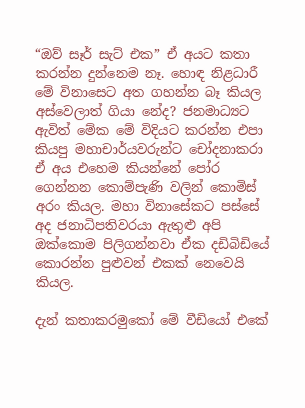“ඔව් සෑර් සැට් එක” ඒ අයට කතා කරන්න දුන්නෙම නෑ. හොඳ නිළධාරී මේ විනාසෙට අත ගහන්න බෑ කියල අස්වෙලාත් ගියා නේද? ජනමාධ්‍යට ඇවිත් මේක මේ විදියට කරන්න එපා කියපු මහාචාර්යවරුන්ට චෝදනාකරා ඒ අය එහෙම කියන්නේ පෝර ගෙන්නන කොම්පැණි වලින් කොමිස් අරං කියල. මහා විනාසේකට පස්සේ අද ජනාධිපතිවරයා ඇතුළු අපි ඔක්කොම පිලිගන්නවා ඒක දඩිබිඩියේ කොරන්න පුළුවන් එකක් නෙවෙයි කියල.

දැන් කතාකරමුකෝ මේ වීඩියෝ එකේ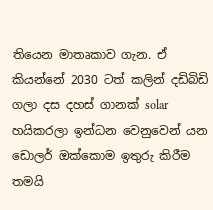තියෙන මාතෘකාව ගැන. ඒ කියන්නේ 2030 ටත් කලින් දඩිබිඩි ගලා දස දහස් ගානක් solar හයිකරලා ඉන්ධන වෙනුවෙන් යන ඩොලර් ඔක්කොම ඉතුරු කිරීම තමයි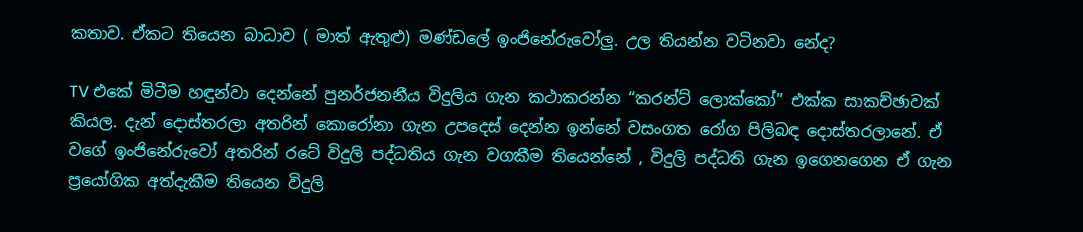කතාව. ඒකට තියෙන බාධාව ( මාත් ඇතුළු) මණ්ඩලේ ඉංජිනේරුවෝලු. උල තියන්න වටිනවා නේද?

TV එකේ මිටීම හඳුන්වා දෙන්නේ පුනර්ජනනීය විදුලිය ගැන කථාකරන්න “කරන්ට් ලොක්කෝ” එක්ක සාකච්ඡාවක් කියල. දැන් දොස්තරලා අතරින් කොරෝනා ගැන උපදෙස් දෙන්න ඉන්නේ වසංගත රෝග පිලිබඳ දොස්තරලානේ. ඒ වගේ ඉංජිනේරුවෝ අතරින් රටේ විදුලි පද්ධතිය ගැන වගකීම තියෙන්නේ , විදුලි පද්ධති ගැන ඉගෙනගෙන ඒ ගැන ප්‍රයෝගික අත්දැකීම තියෙන විදුලි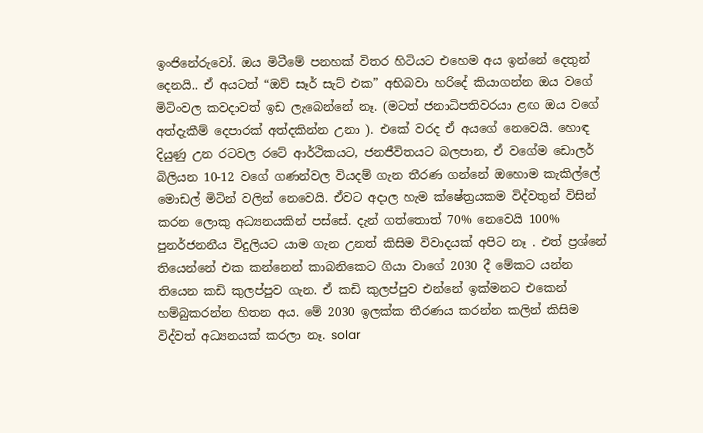ඉංජිනේරුවෝ. ඔය මිටීමේ පනහක් විතර හිටියට එහෙම අය ඉන්නේ දෙතුන් දෙනයි.. ඒ අයටත් “ඔව් සෑර් සැට් එක” අභිබවා හරිදේ කියාගන්න ඔය වගේ මිටිංවල කවදාවත් ඉඩ ලැබෙන්නේ නෑ. (මටත් ජනාධිපතිවරයා ළඟ ඔය වගේ අත්දැකීම් දෙපාරක් අත්දකින්න උනා ). එකේ වරද ඒ අයගේ නෙවෙයි. හොඳ දියුණු උන රටවල රටේ ආර්ථිකයට, ජනජීවිතයට බලපාන, ඒ වගේම ඩොලර් බිලියන 10-12 වගේ ගණන්වල වියදම් ගැන තීරණ ගන්නේ ඔහොම කැකිල්ලේ මොඩල් මිටින් වලින් නෙවෙයි. ඒවට අදාල හැම ක්ෂේත්‍රයකම විද්වතුන් විසින් කරන ලොකු අධ්‍යනයකින් පස්සේ. දැන් ගත්තොත් 70% නෙවෙයි 100% පුනර්ජනනීය විදුලියට යාම ගැන උනත් කිසිම විවාදයක් අපිට නෑ . එත් ප්‍රශ්නේ තියෙන්නේ එක කන්නෙන් කාබනිකෙට ගියා වාගේ 2030 දී මේකට යන්න තියෙන කඩි කුලප්පුව ගැන. ඒ කඩි කුලප්පුව එන්නේ ඉක්මනට එකෙන් හම්බුකරන්න හිතන අය. මේ 2030 ඉලක්ක තීරණය කරන්න කලින් කිසිම විද්වත් අධ්‍යනයක් කරලා නෑ. solar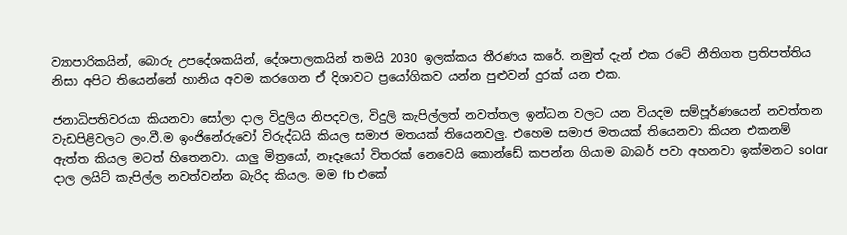ව්‍යාපාරිකයින්, බොරු උපදේශකයින්, දේශපාලකයින් තමයි 2030 ඉලක්කය තීරණය කරේ. නමුත් දැන් එක රටේ නීතිගත ප්‍රතිපත්තිය නිසා අපිට තියෙන්නේ හානිය අවම කරගෙන ඒ දිශාවට ප්‍රයෝගිකව යන්න පුළුවන් දුරක් යන එක.

ජනාධිපතිවරයා කියනවා සෝලා දාල විදුලිය නිපදවල, විදුලි කැපිල්ලත් නවත්තල ඉන්ධන වලට යන වියදම සම්පූර්ණයෙන් නවත්තන වැඩපිළිවලට ලං.වී.ම ඉංජිනේරුවෝ විරුද්ධයි කියල සමාජ මතයක් තියෙනවලු. එහෙම සමාජ මතයක් තියෙනවා කියන එකනම් ඇත්ත කියල මටත් හිතෙනවා. යාලු මිත්‍රයෝ, නෑදෑයෝ විතරක් නෙවෙයි කොන්ඩේ කපන්න ගියාම බාබර් පවා අහනවා ඉක්මනට solar දාල ලයිට් කැපිල්ල නවත්වන්න බැරිද කියල. මම fb එකේ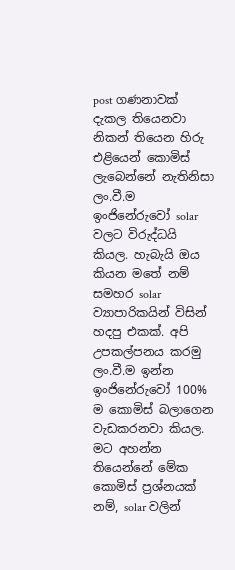post ගණනාවක් දැකල තියෙනවා නිකන් තියෙන හිරු එළියෙන් කොමිස් ලැබෙන්නේ නැතිනිසා ලං.වී.ම ඉංජිනේරුවෝ solar වලට විරුද්ධයි කියල. හැබැයි ඔය කියන මතේ නම් සමහර solar ව්‍යාපාරිකයින් විසින් හදපු එකක්. අපි උපකල්පනය කරමු ලං.වී.ම ඉන්න ඉංජිනේරුවෝ 100% ම කොමිස් බලාගෙන වැඩකරනවා කියල. මට අහන්න තියෙන්නේ මේක කොමිස් ප්‍රශ්නයක් නම්, solar වලින්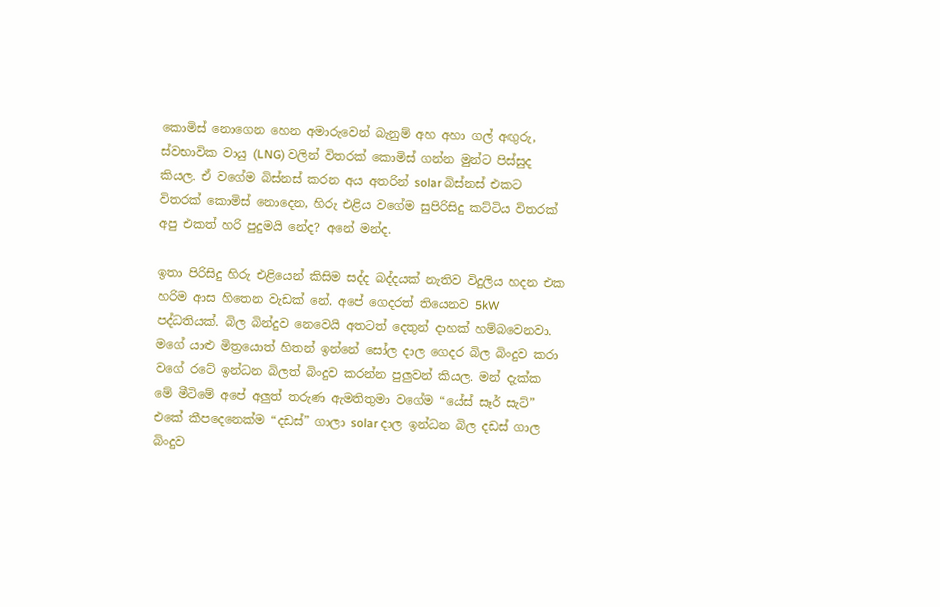කොමිස් නොගෙන හෙන අමාරුවෙන් බැනුම් අහ අහා ගල් අඟුරු, ස්වභාවික වායු (LNG) වලින් විතරක් කොමිස් ගන්න මුන්ට පිස්සුද කියල. ඒ වගේම බිස්නස් කරන අය අතරින් solar බිස්නස් එකට විතරක් කොමිස් නොදෙන, හිරු එළිය වගේම සුපිරිසිදු කට්ටිය විතරක් අපු එකත් හරි පුදුමයි නේද? අනේ මන්ද.

ඉතා පිරිසිදු හිරු එළියෙන් කිසිම සද්ද බද්දයක් නැතිව විදුලිය හදන එක හරිම ආස හිතෙන වැඩක් නේ. අපේ ගෙදරත් තියෙනව 5kW පද්ධතියක්. බිල බින්දුව නෙවෙයි අතටත් දෙතුන් දාහක් හම්බවෙනවා. මගේ යාළු මිත්‍රයොත් හිතන් ඉන්නේ සෝල දාල ගෙදර බිල බිංදුව කරා වගේ රටේ ඉන්ධන බිලත් බිංදුව කරන්න පුලුවන් කියල. මන් දැක්ක මේ මීටිමේ අපේ අලුත් තරුණ ඇමතිතුමා වගේම “යේස් සෑර් සැට්” එකේ කීපදෙනෙක්ම “දඩස්” ගාලා solar දාල ඉන්ධන බිල දඩස් ගාල බිංදුව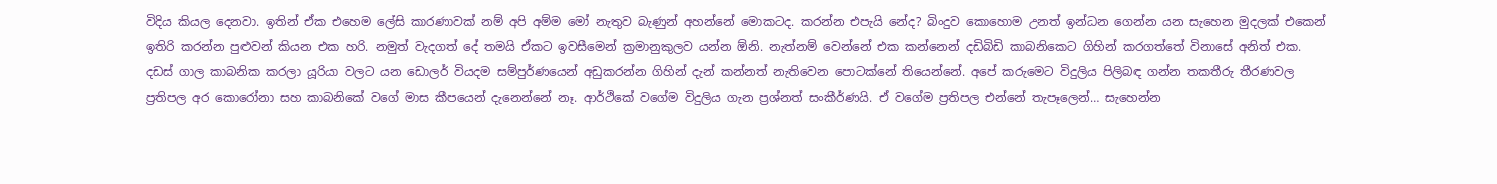විදිය කියල දෙනවා. ඉතින් ඒක එහෙම ලේසි කාරණාවක් නම් අපි අම්ම මෝ නැතුව බැණුන් අහන්නේ මොකටද. කරන්න එපැයි නේද? බිංදුව කොහොම උනත් ඉන්ධන ගෙන්න යන සැහෙන මුදලක් එකෙන් ඉතිරි කරන්න පුළුවන් කියන එක හරි. නමුත් වැදගත් දේ තමයි ඒකට ඉවසීමෙන් ක්‍රමානුකුලව යන්න ඕනි. නැත්නම් වෙන්නේ එක කන්නෙන් දඩිබිඩි කාබනිකෙට ගිහින් කරගත්තේ විනාසේ අනිත් එක. දඩස් ගාල කාබනික කරලා යූරියා වලට යන ඩොලර් වියදම සම්පුර්ණයෙන් අඩුකරන්න ගිහින් දැන් කන්නත් නැතිවෙන පොටක්නේ තියෙන්නේ. අපේ කරුමෙට විදුලිය පිලිබඳ ගන්න තකතීරු තීරණවල ප්‍රතිපල අර කොරෝනා සහ කාබනිකේ වගේ මාස කීපයෙන් දැනෙන්නේ නෑ. ආර්ථිකේ වගේම විදුලිය ගැන ප්‍රශ්නත් සංකීර්ණයි. ඒ වගේම ප්‍රතිපල එන්නේ තැපෑලෙන්… සැහෙන්න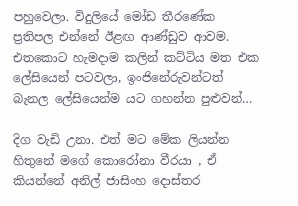පහුවෙලා. විදුලියේ මෝඩ තීරණේක ප්‍රතිපල එන්නේ ඊළඟ ආණ්ඩුව ආවම. එතකොට හැමදාම කලින් කට්ටිය මත එක ලේසියෙන් පටවලා, ඉංජිනේරුවන්ටත් බැනල ලේසියෙන්ම යට ගහන්න පුළුවන්…

දිග වැඩි උනා. එත් මට මේක ලියන්න හිතුනේ මගේ කොරෝනා වීරයා , ඒ කියන්නේ අනිල් ජාසිංහ දොස්තර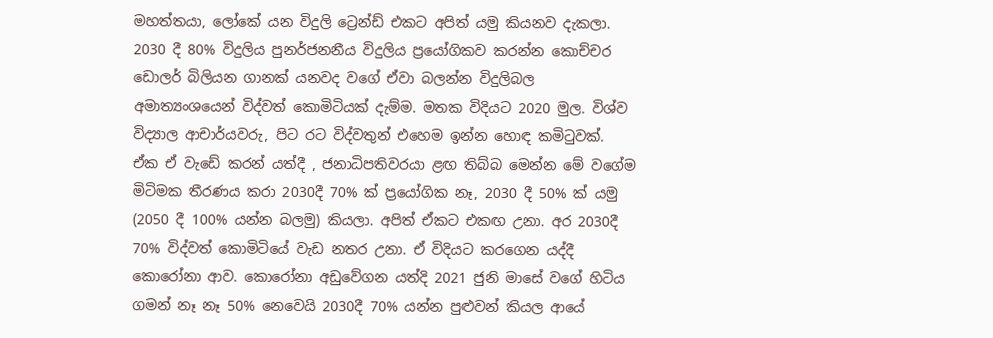මහත්තයා, ලෝකේ යන විදුලි ට්‍රෙන්ඩ් එකට අපිත් යමු කියනව දැකලා. 2030 දී 80% විදුලිය පුනර්ජනනීය විදුලිය ප්‍රයෝගිකව කරන්න කොච්චර ඩොලර් බිලියන ගානක් යනවද වගේ ඒවා බලන්න විදුලිබල අමාත්‍යංශයෙන් විද්වත් කොමිටියක් දැම්ම. මතක විදියට 2020 මුල. විශ්ව විද්‍යාල ආචාර්යවරු, පිට රට විද්වතුන් එහෙම ඉන්න හොඳ කමිටුවක්. ඒක ඒ වැඩේ කරන් යත්දී , ජනාධිපතිවරයා ළඟ තිබ්බ මෙන්න මේ වගේම මිටිමක තීරණය කරා 2030දී 70% ක් ප්‍රයෝගික නෑ, 2030 දී 50% ක් යමු (2050 දී 100% යන්න බලමු) කියලා. අපිත් ඒකට එකඟ උනා. අර 2030දී 70% විද්වත් කොමිටියේ වැඩ නතර උනා. ඒ විදියට කරගෙන යද්දී කොරෝනා ආව. කොරෝනා අඩුවේගන යත්දි 2021 ජුනි මාසේ වගේ හිටිය ගමන් නෑ නෑ 50% නෙවෙයි 2030දී 70% යන්න පුළුවන් කියල ආයේ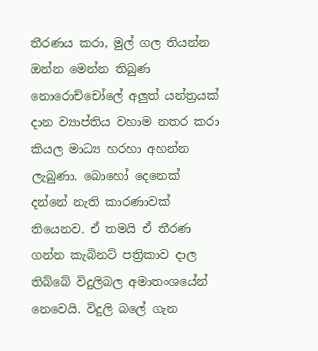තීරණය කරා, මුල් ගල තියන්න ඔන්න මෙන්න තිබුණ නොරොච්චෝලේ අලුත් යන්ත්‍රයක් දාන ව්‍යාප්තිය වහාම නතර කරා කියල මාධ්‍ය හරහා අහන්න ලැබුණා. බොහෝ දෙනෙක් දන්නේ නැති කාරණාවක් තියෙනව. ඒ තමයි ඒ තීරණ ගන්න කැබිනට් පත්‍රිකාව දාල තිබ්බේ විදුලිබල අමාතංශයේන් නෙවෙයි. විදුලි බලේ ගැන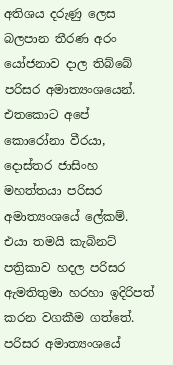අතිශය දරුණු ලෙස බලපාන තීරණ අරං යෝජනාව දාල තිබ්බේ පරිසර අමාත්‍යංශයෙන්. එතකොට අපේ කොරෝනා වීරයා, දොස්තර ජාසිංහ මහත්තයා පරිසර අමාත්‍යංශයේ ලේකම්. එයා තමයි කැබිනට් පත්‍රිකාව හදල පරිසර ඇමතිතුමා හරහා ඉදිරිපත් කරන වගකීම ගත්තේ. පරිසර අමාත්‍යංශයේ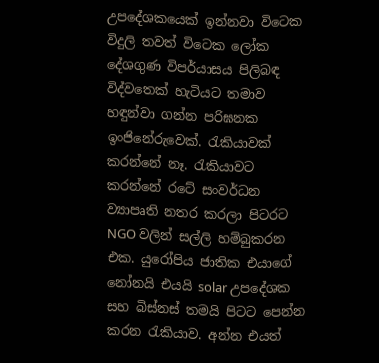උපදේශකයෙක් ඉන්නවා විටෙක විදුලි තවත් විටෙක ලෝක දේශගුණ විපර්යාසය පිලිබඳ විද්වතෙක් හැටියට තමාව හඳුන්වා ගන්න පරිඝනක ඉංජිනේරුවෙක්. රැකියාවක් කරන්නේ නෑ. රැකියාවට කරන්නේ රටේ සංවර්ධන ව්‍යාපෘති නතර කරලා පිටරට NGO වලින් සල්ලි හම්බුකරන එක. යුරෝපිය ජාතික එයාගේ නෝනයි එයයි solar උපදේශක සහ බිස්නස් තමයි පිටට පෙන්න කරන රැකියාව. අන්න එයත්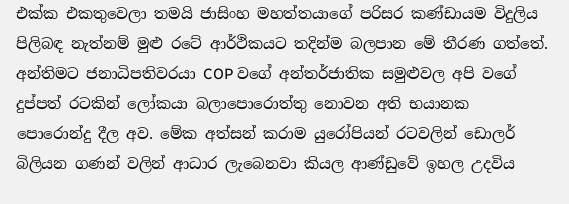එක්ක එකතුවෙලා තමයි ජාසිංහ මහත්තයාගේ පරිසර කණ්ඩායම විදුලිය පිලිබඳ නැත්නම් මුළු රටේ ආර්ථිකයට තදින්ම බලපාන මේ තීරණ ගත්තේ. අන්තිමට ජනාධිපතිවරයා COP වගේ අන්තර්ජාතික සමුළුවල අපි වගේ දුප්පත් රටකින් ලෝකයා බලාපොරොත්තු නොවන අති භයානක පොරොන්දු දීල අව. මේක අත්සන් කරාම යුරෝපියන් රටවලින් ඩොලර් බිලියන ගණන් වලින් ආධාර ලැබෙනවා කියල ආණ්ඩුවේ ඉහල උදවිය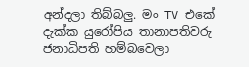අන්දලා තිබ්බලු. මං TV එකේ දැක්ක යුරෝපිය තානාපතිවරු ජනාධිපති හම්බවෙලා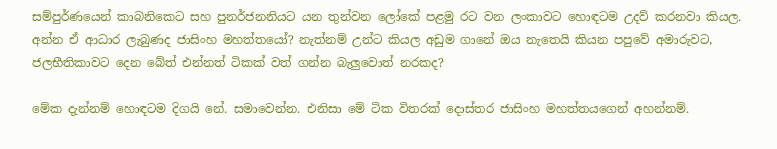සම්පුර්ණයෙන් කාබනිකෙට සහ පුනර්ජනනියට යන තුන්වන ලෝකේ පළමු රට වන ලංකාවට හොඳටම උදව් කරනවා කියල. අන්න ඒ ආධාර ලැබුණද ජාසිංහ මහත්තයෝ? නැත්නම් උන්ට කියල අඩුම ගානේ ඔය නැතෙයි කියන පපුවේ අමාරුවට, ජලභීතිකාවට දෙන බේත් එන්නත් ටිකක් වත් ගන්න බැලුවොත් නරකද?

මේක දැන්නම් හොඳටම දිගයි නේ. සමාවෙන්න. එනිසා මේ ටික විතරක් දොස්තර ජාසිංහ මහත්තයගෙන් අහන්නම්.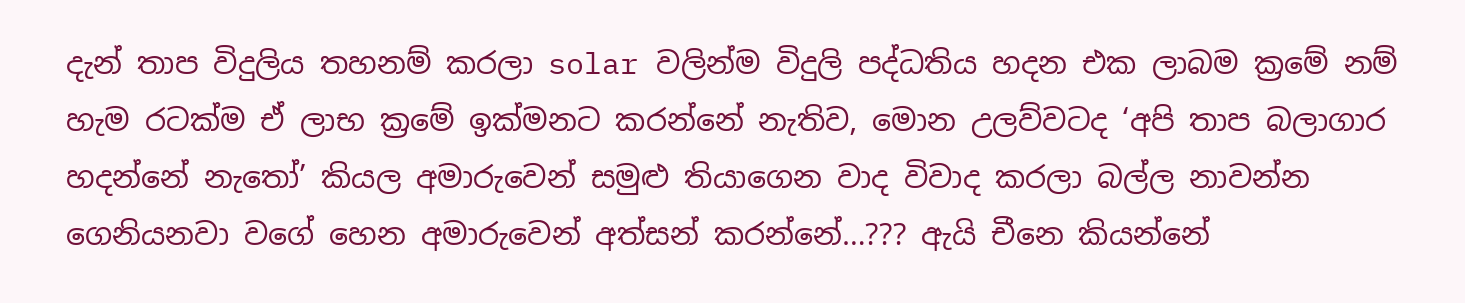දැන් තාප විදුලිය තහනම් කරලා solar වලින්ම විදුලි පද්ධතිය හදන එක ලාබම ක්‍රමේ නම් හැම රටක්ම ඒ ලාභ ක්‍රමේ ඉක්මනට කරන්නේ නැතිව, මොන උලව්වටද ‘අපි තාප බලාගාර හදන්නේ නැතෝ’ කියල අමාරුවෙන් සමුළු තියාගෙන වාද විවාද කරලා බල්ල නාවන්න ගෙනියනවා වගේ හෙන අමාරුවෙන් අත්සන් කරන්නේ…??? ඇයි චීනෙ කියන්නේ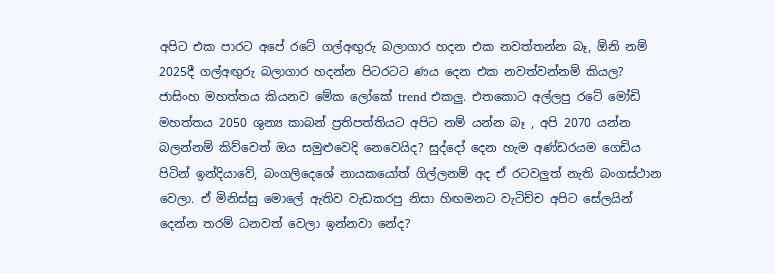අපිට එක පාරට අපේ රටේ ගල්අඟුරු බලාගාර හදන එක නවත්තන්න බෑ, ඕනි නම් 2025දී ගල්අඟුරු බලාගාර හදන්න පිටරටට ණය දෙන එක නවත්වන්නම් කියල? ජාසිංහ මහත්තය කියනව මේක ලෝකේ trend එකලු. එතකොට අල්ලපු රටේ මෝඩි මහත්තය 2050 ශුන්‍ය කාබන් ප්‍රතිපත්තියට අපිට නම් යන්න බෑ , අපි 2070 යන්න බලන්නම් කිව්වෙත් ඔය සමුළුවෙදි නෙවෙයිද? සුද්දෝ දෙන හැම අණ්ඩරයම ගෙඩිය පිටින් ඉන්දියාවේ, බංගලිදෙශේ නායකයෝත් ගිල්ලනම් අද ඒ රටවලුත් නැති බංගස්ථාන වෙලා. ඒ මිනිස්සු මොලේ ඇතිව වැඩකරපු නිසා හිඟමනට වැටිච්ච අපිට සේලයින් දෙන්න තරම් ධනවත් වෙලා ඉන්නවා නේද?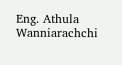Eng. Athula Wanniarachchi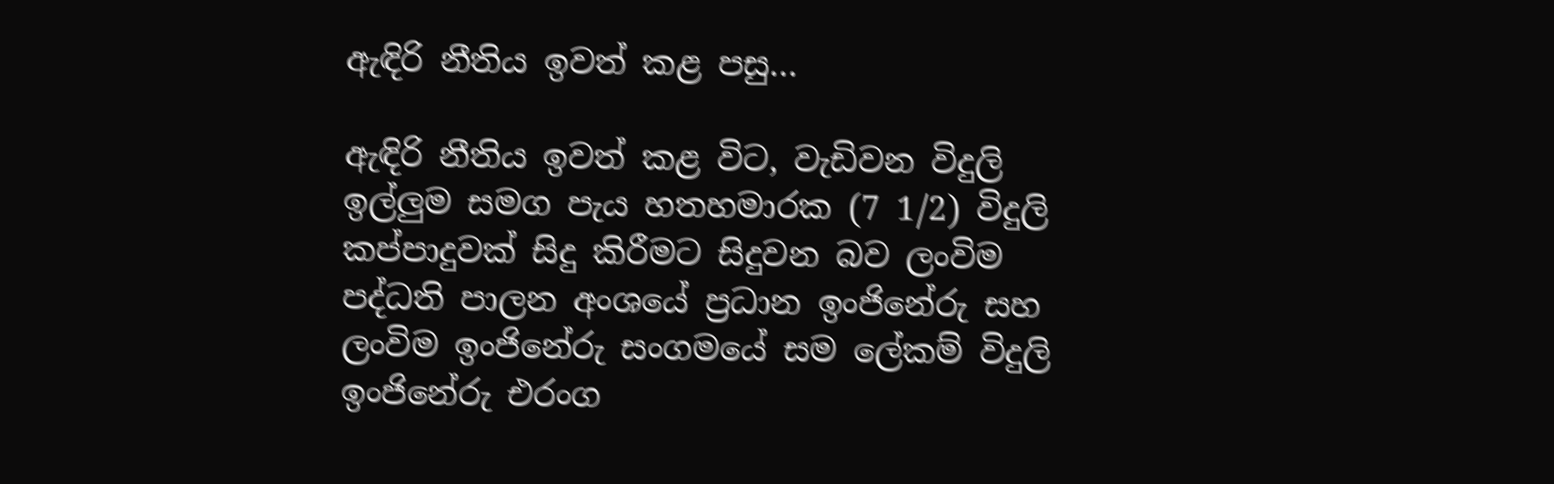ඇඳිරි නීතිය ඉවත් කළ පසු…

ඇඳිරි නීතිය ඉවත් කළ විට, වැඩිවන විදුලි ඉල්ලුම සමග පැය හතහමාරක (7 1/2) විදුලි කප්පාදුවක් සිදු කිරීමට සිදුවන බව ලංවිම පද්ධති පාලන අංශයේ ප්‍රධාන ඉංජිනේරු සහ ලංවිම ඉංජිනේරු සංගමයේ සම ලේකම් විදුලි ඉංජිනේරු එරංග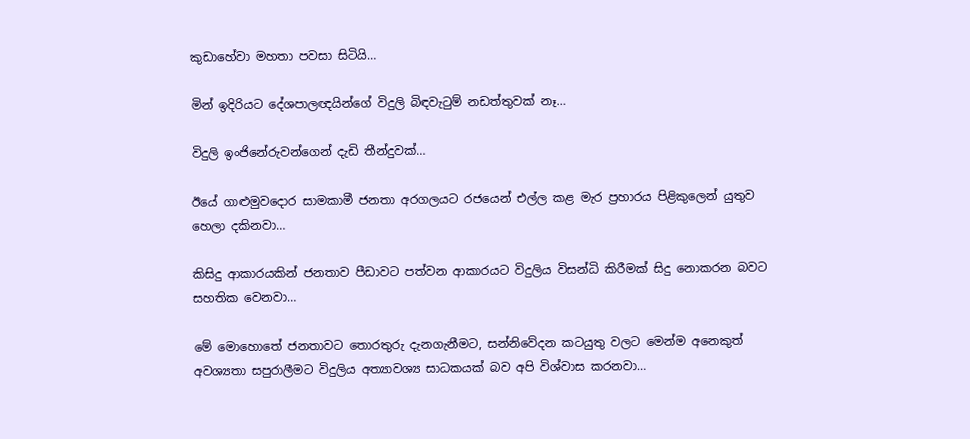කුඩාහේවා මහතා පවසා සිටියි…

මින් ඉදිරියට දේශපාලඥයින්ගේ විදුලි බිඳවැටුම් නඩත්තුවක් නෑ…

විදුලි ඉංජිනේරුවන්ගෙන් දැඩි තීන්දුවක්…

ඊයේ ගාළුමුවදොර සාමකාමී ජනතා අරගලයට රජයෙන් එල්ල කළ මැර ප්‍රහාරය පිළිකුලෙන් යුතුව හෙලා දකිනවා…

කිසිදු ආකාරයකින් ජනතාව පීඩාවට පත්වන ආකාරයට විදුලිය විසන්ධි කිරීමක් සිදු නොකරන බවට සහතික වෙනවා…

මේ මොහොතේ ජනතාවට තොරතුරු දැනගැනීමට, සන්නිවේදන කටයුතු වලට මෙන්ම අනෙකුත් අවශ්‍යතා සපුරාලීමට විදුලිය අත්‍යාවශ්‍ය සාධකයක් බව අපි විශ්වාස කරනවා…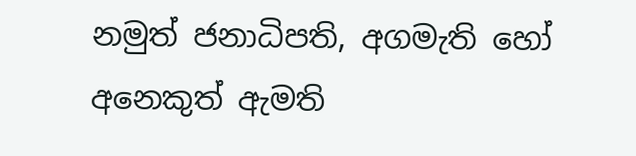නමුත් ජනාධිපති, අගමැති හෝ අනෙකුත් ඇමති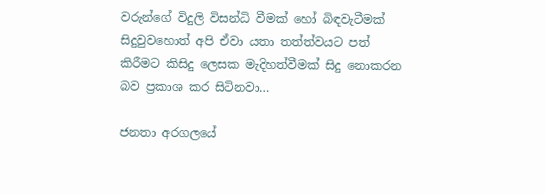වරුන්ගේ විදුලි විසන්ධි වීමක් හෝ බිඳවැටීමක් සිදුවුවහොත් අපි ඒවා යතා තත්ත්වයට පත් කිරීමට කිසිදු ලෙසක මැදිහත්වීමක් සිදු නොකරන බව ප්‍රකාශ කර සිටිනවා…

ජනතා අරගලයේ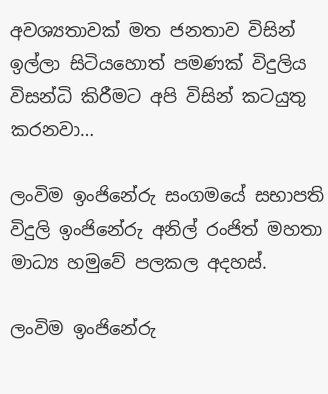අවශ්‍යතාවක් මත ජනතාව විසින් ඉල්ලා සිටියහොත් පමණක් විදුලිය විසන්ධි කිරීමට අපි විසින් කටයුතු කරනවා…

ලංවිම ඉංජිනේරු සංගමයේ සභාපති විදුලි ඉංජිනේරු අනිල් රංජිත් මහතා මාධ්‍ය හමුවේ පලකල අදහස්.

ලංවිම ඉංජිනේරු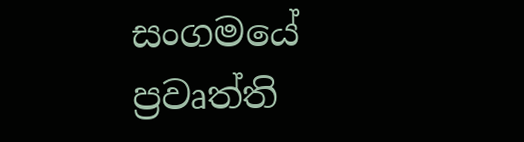සංගමයේ ප්‍රවෘත්ති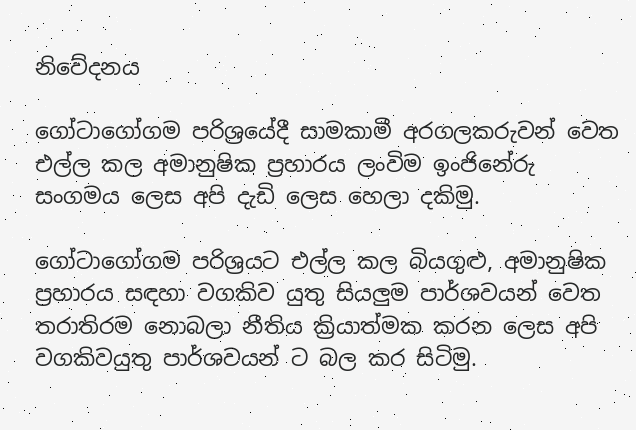නිවේදනය

ගෝටාගෝගම පරිශ්‍රයේදී සාමකාමී අරගලකරුවන් වෙත එල්ල කල අමානුෂික ප්‍රහාරය ලංවිම ඉංජිනේරු සංගමය ලෙස අපි දැඩි ලෙස හෙලා දකිමු.

ගෝටාගෝගම පරිශ්‍රයට එල්ල කල බියගුළු, අමානුෂික ප්‍රහාරය සඳහා වගකිව යුතු සියලුම පාර්ශවයන් වෙත තරාතිරම නොබලා නීතිය ක්‍රියාත්මක කරන ලෙස අපි වගකිවයුතු පාර්ශවයන් ට බල කර සිටිමු.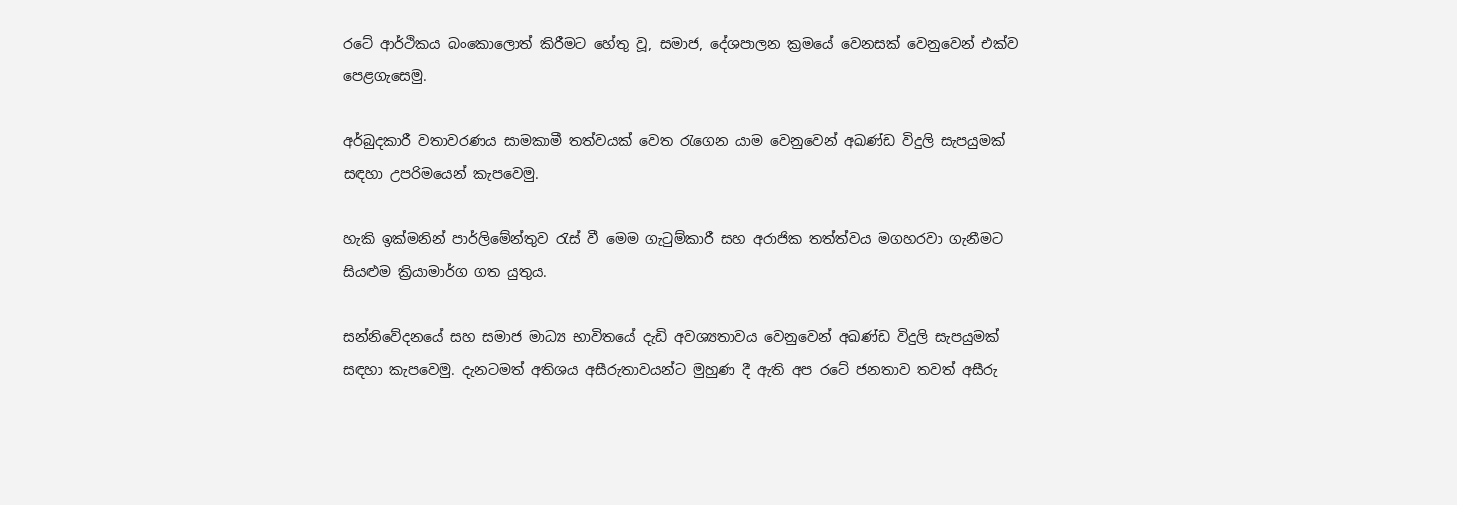රටේ ආර්ථිකය බංකොලොත් කිරීමට හේතු වූ, සමාජ, දේශපාලන ක්‍රමයේ වෙනසක් වෙනුවෙන් එක්ව පෙළගැසෙමු.

අර්බුදකාරී වතාවරණය සාමකාමී තත්වයක් වෙත රැගෙන යාම වෙනුවෙන් අඛණ්ඩ විදුලි සැපයුමක් සඳහා උපරිමයෙන් කැපවෙමු.

හැකි ඉක්මනින් පාර්ලිමේන්තුව රැස් වී මෙම ගැටුම්කාරී සහ අරාජික තත්ත්වය මගහරවා ගැනීමට සියළුම ක්‍රියාමාර්ග ගත යුතුය.

සන්නිවේදනයේ සහ සමාජ මාධ්‍ය භාවිතයේ දැඩි අවශ්‍යතාවය වෙනුවෙන් අඛණ්ඩ විදුලි සැපයුමක් සඳහා කැපවෙමු. දැනටමත් අතිශය අසීරුතාවයන්ට මුහුණ දී ඇති අප රටේ ජනතාව තවත් අසීරු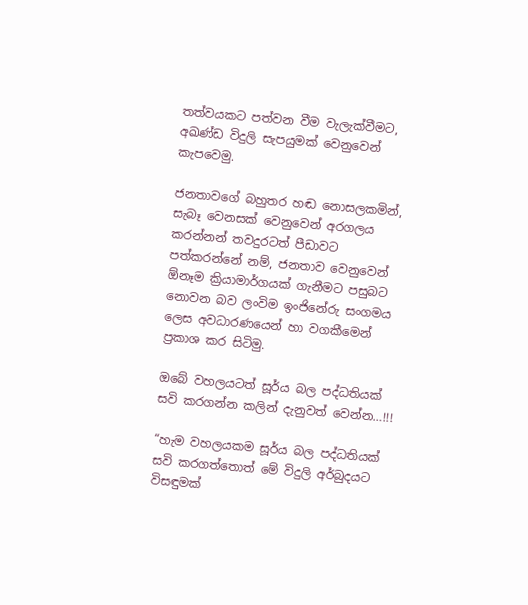තත්වයකට පත්වන වීම වැලැක්වීමට, අඛණ්ඩ විදුලි සැපයුමක් වෙනුවෙන් කැපවෙමු.

ජනතාවගේ බහුතර හඬ නොසලකමින්, සැබෑ වෙනසක් වෙනුවෙන් අරගලය කරන්නන් තවදුරටත් පීඩාවට පත්කරන්නේ නම්, ජනතාව වෙනුවෙන් ඕනෑම ක්‍රියාමාර්ගයක් ගැනීමට පසුබට නොවන බව ලංවිම ඉංජිනේරු සංගමය ලෙස අවධාරණයෙන් හා වගකීමෙන් ප්‍රකාශ කර සිටිමු.

ඔබේ වහලයටත් සූර්ය බල පද්ධතියක් සවි කරගන්න කලින් දැනුවත් වෙන්න…!!!

“හැම වහලයකම සූර්ය බල පද්ධතියක් සවි කරගත්තොත් මේ විදුලි අර්බුදයට විසඳුමක්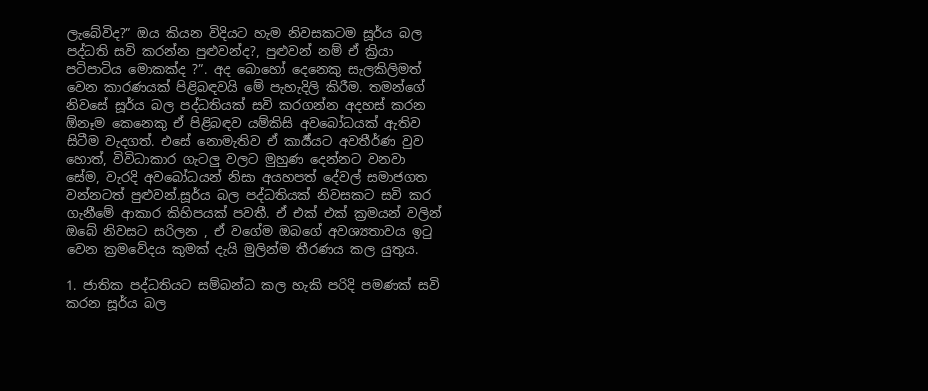ලැබේවිද?” ඔය කියන විදියට හැම නිවසකටම සූර්ය බල පද්ධති සවි කරන්න පුළුවන්ද?, පුළුවන් නම් ඒ ක්‍රියා පටිපාටිය මොකක්ද ?”. අද බොහෝ දෙනෙකු සැලකිලිමත් වෙන කාරණයක් පිළිබඳවයි මේ පැහැදිලි කිරීම. තමන්ගේ නිවසේ සූර්ය බල පද්ධතියක් සවි කරගන්න අදහස් කරන ඕනෑම කෙනෙකු ඒ පිළිබඳව යම්කිසි අවබෝධයක් ඇතිව සිටීම වැදගත්. එසේ නොමැතිව ඒ කාර්‍ය්යට අවතීර්ණ වුව හොත්, විවිධාකාර ගැටලු වලට මුහුණ දෙන්නට වනවා සේම, වැරදි අවබෝධයන් නිසා අයහපත් දේවල් සමාජගත වන්නටත් පුළුවන්.සූර්ය බල පද්ධතියක් නිවසකට සවි කර ගැනීමේ ආකාර කිහිපයක් පවතී. ඒ එක් එක් ක්‍රමයන් වලින් ඔබේ නිවසට සරිලන , ඒ වගේම ඔබගේ අවශ්‍යතාවය ඉටු වෙන ක්‍රමවේදය කුමක් දැයි මුලින්ම තීරණය කල යුතුය.

1. ජාතික පද්ධතියට සම්බන්ධ කල හැකි පරිදි පමණක් සවි කරන සූර්ය බල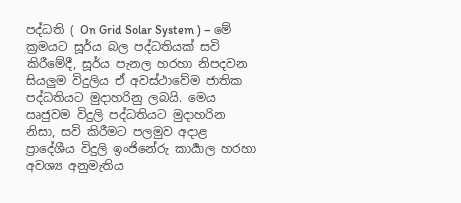පද්ධති ( On Grid Solar System ) – මේ ක්‍රමයට සූර්ය බල පද්ධතියක් සවි කිරීමේදී, සූර්ය පැනල හරහා නිපදවන සියලුම විදුලිය ඒ අවස්ථාවේම ජාතික පද්ධතියට මුදාහරිනු ලබයි. මෙය ඍජුවම විදුලි පද්ධතියට මුදාහරින නිසා, සවි කිරීමට පලමුව අදාළ ප්‍රාදේශීය විදුලි ඉංජිනේරු කාර්‍යාල හරහා අවශ්‍ය අනුමැතිය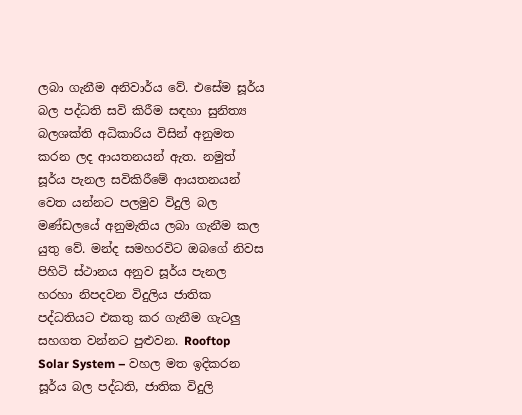ලබා ගැනීම අනිවාර්ය වේ. එසේම සූර්ය බල පද්ධති සවි කිරීම සඳහා සුනිත්‍ය බලශක්ති අධිකාරිය විසින් අනුමත කරන ලද ආයතනයන් ඇත. නමුත් සූර්ය පැනල සවිකිරීමේ ආයතනයන් වෙත යන්නට පලමුව විදුලි බල මණ්ඩලයේ අනුමැතිය ලබා ගැනීම කල යුතු වේ. මන්ද සමහරවිට ඔබගේ නිවස පිහිටි ස්ථානය අනුව සූර්ය පැනල හරහා නිපදවන විදුලිය ජාතික පද්ධතියට එකතු කර ගැනීම ගැටලු සහගත වන්නට පුළුවන. Rooftop Solar System – වහල මත ඉදිකරන සූර්ය බල පද්ධති, ජාතික විදුලි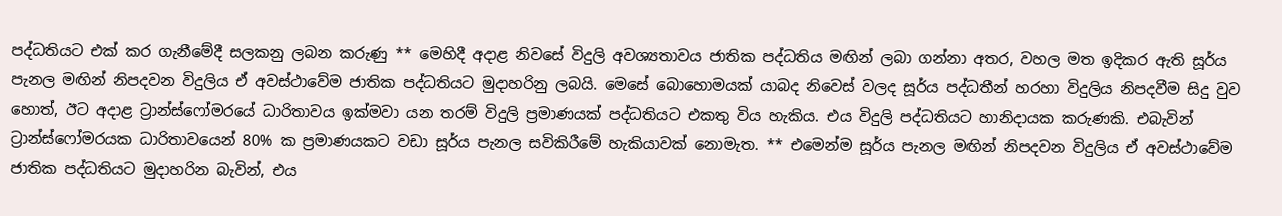පද්ධතියට එක් කර ගැනීමේදී සලකනු ලබන කරුණු ** මෙහිදී අදාළ නිවසේ විදුලි අවශ්‍යතාවය ජාතික පද්ධතිය මඟින් ලබා ගන්නා අතර, වහල මත ඉදිකර ඇති සූර්ය පැනල මඟින් නිපදවන විදුලිය ඒ අවස්ථාවේම ජාතික පද්ධතියට මුදාහරිනු ලබයි. මෙසේ බොහොමයක් යාබද නිවෙස් වලද සූර්ය පද්ධතීන් හරහා විදුලිය නිපදවීම සිදු වුව හොත්, ඊට අදාළ ට්‍රාන්ස්ෆෝමරයේ ධාරිතාවය ඉක්මවා යන තරම් විදුලි ප්‍රමාණයක් පද්ධතියට එකතු විය හැකිය. එය විදුලි පද්ධතියට හානිදායක කරුණකි. එබැවින් ට්‍රාන්ස්ෆෝමරයක ධාරිතාවයෙන් 80% ක ප්‍රමාණයකට වඩා සූර්ය පැනල සවිකිරීමේ හැකියාවක් නොමැත. ** එමෙන්ම සූර්ය පැනල මඟින් නිපදවන විදුලිය ඒ අවස්ථාවේම ජාතික පද්ධතියට මුදාහරින බැවින්, එය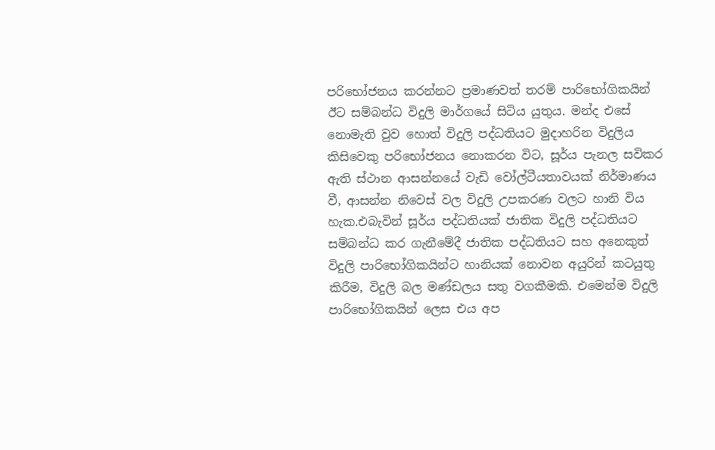පරිභෝජනය කරන්නට ප්‍රමාණවත් තරම් පාරිභෝගිකයින් ඊට සම්බන්ධ විදුලි මාර්ගයේ සිටිය යුතුය. මන්ද එසේ නොමැති වුව හොත් විදුලි පද්ධතියට මුදාහරින විදුලිය කිසිවෙකු පරිභෝජනය නොකරන විට, සූර්ය පැනල සවිකර ඇති ස්ථාන ආසන්නයේ වැඩි වෝල්ටීයතාවයක් නිර්මාණය වී, ආසන්න නිවෙස් වල විදුලි උපකරණ වලට හානි විය හැක.එබැවින් සූර්ය පද්ධතියක් ජාතික විදුලි පද්ධතියට සම්බන්ධ කර ගැනීමේදී ජාතික පද්ධතියට සහ අනෙකුත් විදුලි පාරිභෝගිකයින්ට හානියක් නොවන අයුරින් කටයුතු කිරීම, විදුලි බල මණ්ඩලය සතු වගකීමකි. එමෙන්ම විදුලි පාරිභෝගිකයින් ලෙස එය අප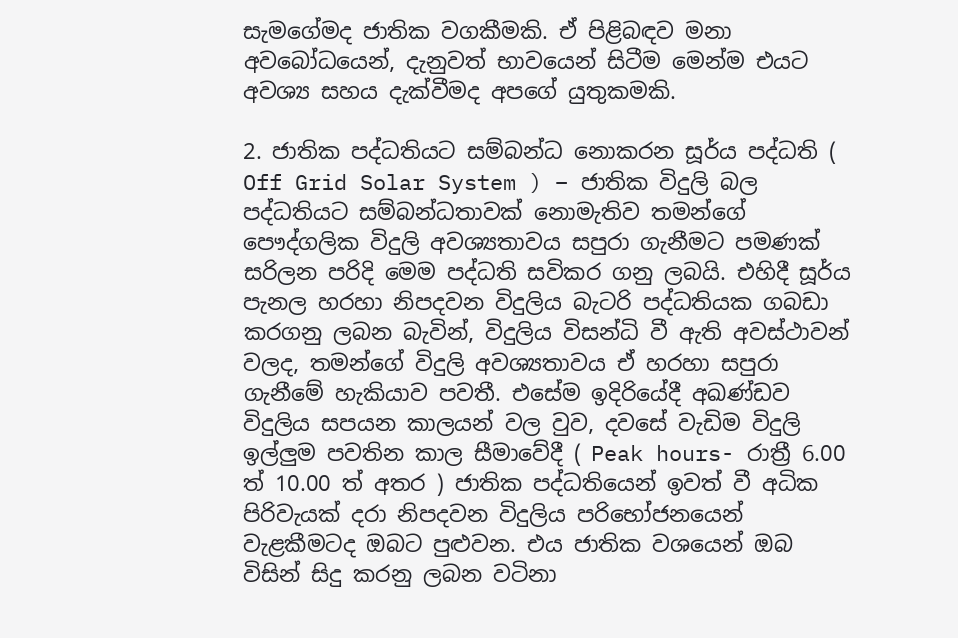සැමගේමද ජාතික වගකීමකි. ඒ පිළිබඳව මනා අවබෝධයෙන්, දැනුවත් භාවයෙන් සිටීම මෙන්ම එයට අවශ්‍ය සහය දැක්වීමද අපගේ යුතුකමකි.

2. ජාතික පද්ධතියට සම්බන්ධ නොකරන සූර්ය පද්ධති ( Off Grid Solar System ) – ජාතික විදුලි බල පද්ධතියට සම්බන්ධතාවක් නොමැතිව තමන්ගේ පෞද්ගලික විදුලි අවශ්‍යතාවය සපුරා ගැනීමට පමණක් සරිලන පරිදි මෙම පද්ධති සවිකර ගනු ලබයි. එහිදී සූර්ය පැනල හරහා නිපදවන විදුලිය බැටරි පද්ධතියක ගබඩා කරගනු ලබන බැවින්, විදුලිය විසන්ධි වී ඇති අවස්ථාවන් වලද, තමන්ගේ විදුලි අවශ්‍යතාවය ඒ හරහා සපුරා ගැනීමේ හැකියාව පවතී. එසේම ඉදිරියේදී අඛණ්ඩව විදුලිය සපයන කාලයන් වල වුව, දවසේ වැඩිම විදුලි ඉල්ලුම පවතින කාල සීමාවේදී ( Peak hours- රාත්‍රී 6.00 ත් 10.00 ත් අතර ) ජාතික පද්ධතියෙන් ඉවත් වී අධික පිරිවැයක් දරා නිපදවන විදුලිය පරිභෝජනයෙන් වැළකීමටද ඔබට පුළුවන. එය ජාතික වශයෙන් ඔබ විසින් සිදු කරනු ලබන වටිනා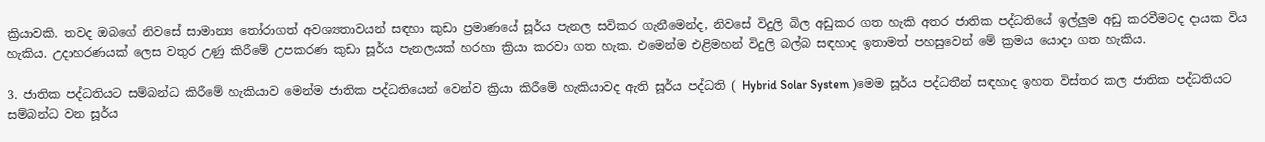ක්‍රියාවකි. තවද ඔබගේ නිවසේ සාමාන්‍ය තෝරාගත් අවශ්‍යතාවයන් සඳහා කුඩා ප්‍රමාණයේ සූර්ය පැනල සවිකර ගැනීමෙන්ද, නිවසේ විදුලි බිල අඩුකර ගත හැකි අතර ජාතික පද්ධතියේ ඉල්ලුම අඩු කරවීමටද දායක විය හැකිය. උදාහරණයක් ලෙස වතුර උණු කිරීමේ උපකරණ කුඩා සූර්ය පැනලයක් හරහා ක්‍රියා කරවා ගත හැක. එමෙන්ම එළිමහන් විදුලි බල්බ සඳහාද ඉතාමත් පහසුවෙන් මේ ක්‍රමය යොදා ගත හැකිය.

3. ජාතික පද්ධතියට සම්බන්ධ කිරීමේ හැකියාව මෙන්ම ජාතික පද්ධතියෙන් වෙන්ව ක්‍රියා කිරීමේ හැකියාවද ඇති සූර්ය පද්ධති ( Hybrid Solar System )මෙම සූර්ය පද්ධතීන් සඳහාද ඉහත විස්තර කල ජාතික පද්ධතියට සම්බන්ධ වන සූර්ය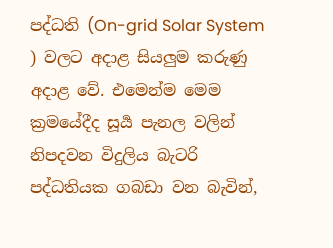පද්ධති (On-grid Solar System ) වලට අදාළ සියලුම කරුණු අදාළ වේ. එමෙන්ම මෙම ක්‍රමයේදීද සූර්‍ය පැනල වලින් නිපදවන විදුලිය බැටරි පද්ධතියක ගබඩා වන බැවින්,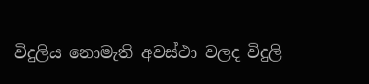විදුලිය නොමැති අවස්ථා වලද විදුලි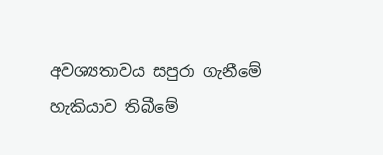අවශ්‍යතාවය සපුරා ගැනීමේ හැකියාව තිබීමේ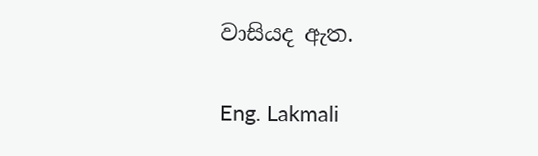වාසියද ඇත.

Eng. Lakmali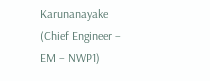Karunanayake (Chief Engineer – EM – NWP1)